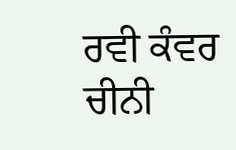ਰਵੀ ਕੰਵਰ
ਚੀਨੀ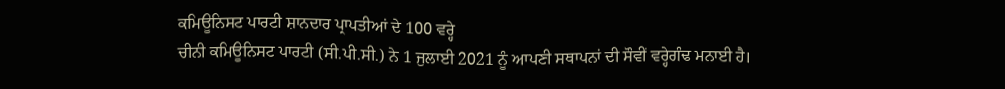ਕਮਿਊਨਿਸਟ ਪਾਰਟੀ ਸ਼ਾਨਦਾਰ ਪ੍ਰਾਪਤੀਆਂ ਦੇ 100 ਵਰ੍ਹੇ
ਚੀਨੀ ਕਮਿਊਨਿਸਟ ਪਾਰਟੀ (ਸੀ.ਪੀ.ਸੀ.) ਨੇ 1 ਜੁਲਾਈ 2021 ਨੂੰ ਆਪਣੀ ਸਥਾਪਨਾਂ ਦੀ ਸੌਵੀਂ ਵਰ੍ਹੇਗੰਢ ਮਨਾਈ ਹੈ।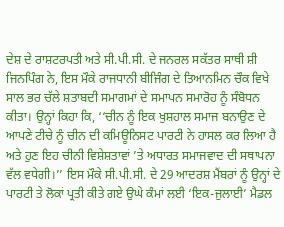ਦੇਸ਼ ਦੇ ਰਾਸ਼ਟਰਪਤੀ ਅਤੇ ਸੀ.ਪੀ.ਸੀ. ਦੇ ਜਨਰਲ ਸਕੱਤਰ ਸਾਥੀ ਸ਼ੀ ਜਿਨਪਿੰਗ ਨੇ, ਇਸ ਮੌਕੇ ਰਾਜਧਾਨੀ ਬੀਜਿੰਗ ਦੇ ਤਿਆਨਮਿਨ ਚੌਕ ਵਿਖੇ ਸਾਲ ਭਰ ਚੱਲੇ ਸ਼ਤਾਬਦੀ ਸਮਾਗਮਾਂ ਦੇ ਸਮਾਪਨ ਸਮਾਰੋਹ ਨੂੰ ਸੰਬੋਧਨ ਕੀਤਾ। ਉਨ੍ਹਾਂ ਕਿਹਾ ਕਿ, ‘‘ਚੀਨ ਨੂੰ ਇਕ ਖੁਸ਼ਹਾਲ ਸਮਾਜ ਬਨਾਉਣ ਦੇ ਆਪਣੇ ਟੀਚੇ ਨੂੰ ਚੀਨ ਦੀ ਕਮਿਊਨਿਸਟ ਪਾਰਟੀ ਨੇ ਹਾਸਲ ਕਰ ਲਿਆ ਹੈ ਅਤੇ ਹੁਣ ਇਹ ਚੀਨੀ ਵਿਸ਼ੇਸ਼ਤਾਵਾਂ ’ਤੇ ਅਧਾਰਤ ਸਮਾਜਵਾਦ ਦੀ ਸਥਾਪਨਾ ਵੱਲ ਵਧੇਗੀ।’’ ਇਸ ਮੌਕੇ ਸੀ.ਪੀ.ਸੀ. ਦੇ 29 ਆਦਰਸ਼ ਮੈਂਬਰਾਂ ਨੂੰ ਉਨ੍ਹਾਂ ਦੇ ਪਾਰਟੀ ਤੇ ਲੋਕਾਂ ਪ੍ਰਤੀ ਕੀਤੇ ਗਏ ਉਘੇ ਕੰਮਾਂ ਲਈ ‘ਇਕ-ਜੁਲਾਈ’ ਮੈਡਲ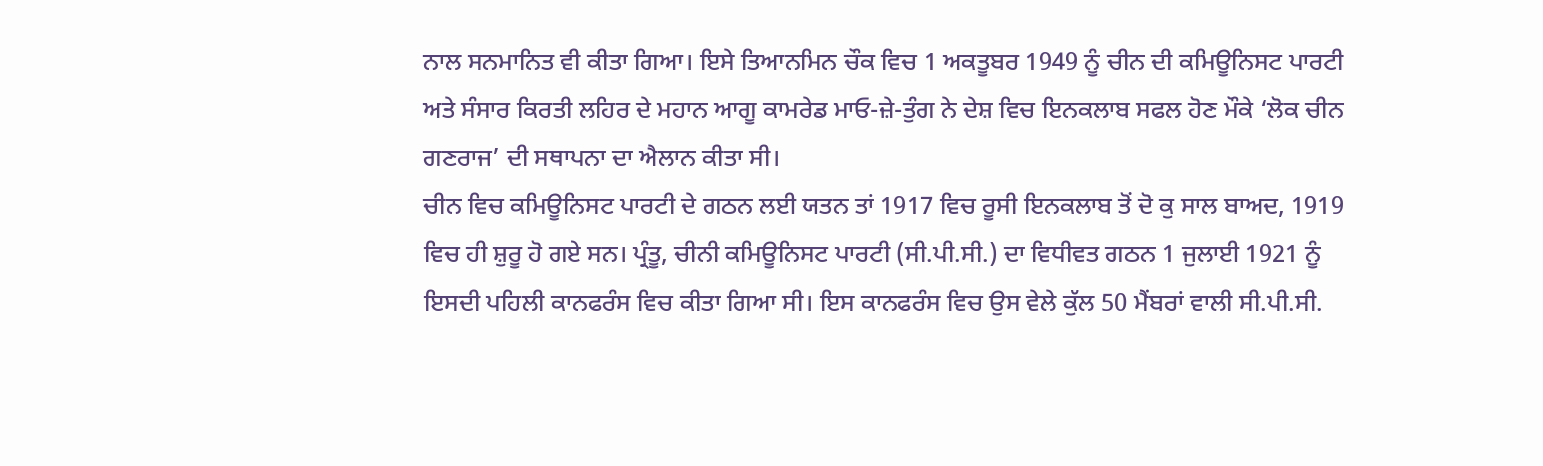ਨਾਲ ਸਨਮਾਨਿਤ ਵੀ ਕੀਤਾ ਗਿਆ। ਇਸੇ ਤਿਆਨਮਿਨ ਚੌਕ ਵਿਚ 1 ਅਕਤੂਬਰ 1949 ਨੂੰ ਚੀਨ ਦੀ ਕਮਿਊਨਿਸਟ ਪਾਰਟੀ ਅਤੇ ਸੰਸਾਰ ਕਿਰਤੀ ਲਹਿਰ ਦੇ ਮਹਾਨ ਆਗੂ ਕਾਮਰੇਡ ਮਾਓ-ਜ਼ੇ-ਤੁੰਗ ਨੇ ਦੇਸ਼ ਵਿਚ ਇਨਕਲਾਬ ਸਫਲ ਹੋਣ ਮੌਕੇ ‘ਲੋਕ ਚੀਨ ਗਣਰਾਜ’ ਦੀ ਸਥਾਪਨਾ ਦਾ ਐਲਾਨ ਕੀਤਾ ਸੀ।
ਚੀਨ ਵਿਚ ਕਮਿਊਨਿਸਟ ਪਾਰਟੀ ਦੇ ਗਠਨ ਲਈ ਯਤਨ ਤਾਂ 1917 ਵਿਚ ਰੂਸੀ ਇਨਕਲਾਬ ਤੋਂ ਦੋ ਕੁ ਸਾਲ ਬਾਅਦ, 1919 ਵਿਚ ਹੀ ਸ਼ੁਰੂ ਹੋ ਗਏ ਸਨ। ਪ੍ਰੰਤੂ, ਚੀਨੀ ਕਮਿਊਨਿਸਟ ਪਾਰਟੀ (ਸੀ.ਪੀ.ਸੀ.) ਦਾ ਵਿਧੀਵਤ ਗਠਨ 1 ਜੁਲਾਈ 1921 ਨੂੰ ਇਸਦੀ ਪਹਿਲੀ ਕਾਨਫਰੰਸ ਵਿਚ ਕੀਤਾ ਗਿਆ ਸੀ। ਇਸ ਕਾਨਫਰੰਸ ਵਿਚ ਉਸ ਵੇਲੇ ਕੁੱਲ 50 ਮੈਂਬਰਾਂ ਵਾਲੀ ਸੀ.ਪੀ.ਸੀ.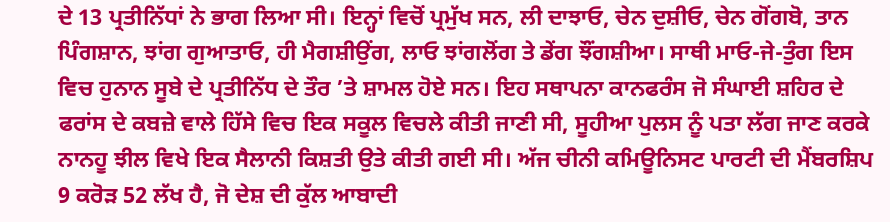ਦੇ 13 ਪ੍ਰਤੀਨਿੱਧਾਂ ਨੇ ਭਾਗ ਲਿਆ ਸੀ। ਇਨ੍ਹਾਂ ਵਿਚੋਂ ਪ੍ਰਮੁੱਖ ਸਨ, ਲੀ ਦਾਝਾਓ, ਚੇਨ ਦੁਸ਼ੀਓ, ਚੇਨ ਗੋਂਗਬੋ, ਤਾਨ ਪਿੰਗਸ਼ਾਨ, ਝਾਂਗ ਗੁਆਤਾਓ, ਹੀ ਮੈਗਸ਼ੀਉਂਗ, ਲਾਓ ਝਾਂਗਲੋਂਗ ਤੇ ਡੇਂਗ ਝੌਂਗਸ਼ੀਆ। ਸਾਥੀ ਮਾਓ-ਜੇ-ਤੁੰਗ ਇਸ ਵਿਚ ਹੁਨਾਨ ਸੂਬੇ ਦੇ ਪ੍ਰਤੀਨਿੱਧ ਦੇ ਤੌਰ ’ਤੇ ਸ਼ਾਮਲ ਹੋਏ ਸਨ। ਇਹ ਸਥਾਪਨਾ ਕਾਨਫਰੰਸ ਜੋ ਸੰਘਾਈ ਸ਼ਹਿਰ ਦੇ ਫਰਾਂਸ ਦੇ ਕਬਜ਼ੇ ਵਾਲੇ ਹਿੱਸੇ ਵਿਚ ਇਕ ਸਕੂਲ ਵਿਚਲੇ ਕੀਤੀ ਜਾਣੀ ਸੀ, ਸੂਹੀਆ ਪੁਲਸ ਨੂੰ ਪਤਾ ਲੱਗ ਜਾਣ ਕਰਕੇ ਨਾਨਹੂ ਝੀਲ ਵਿਖੇ ਇਕ ਸੈਲਾਨੀ ਕਿਸ਼ਤੀ ਉਤੇ ਕੀਤੀ ਗਈ ਸੀ। ਅੱਜ ਚੀਨੀ ਕਮਿਊਨਿਸਟ ਪਾਰਟੀ ਦੀ ਮੈਂਬਰਸ਼ਿਪ 9 ਕਰੋੜ 52 ਲੱਖ ਹੈ, ਜੋ ਦੇਸ਼ ਦੀ ਕੁੱਲ ਆਬਾਦੀ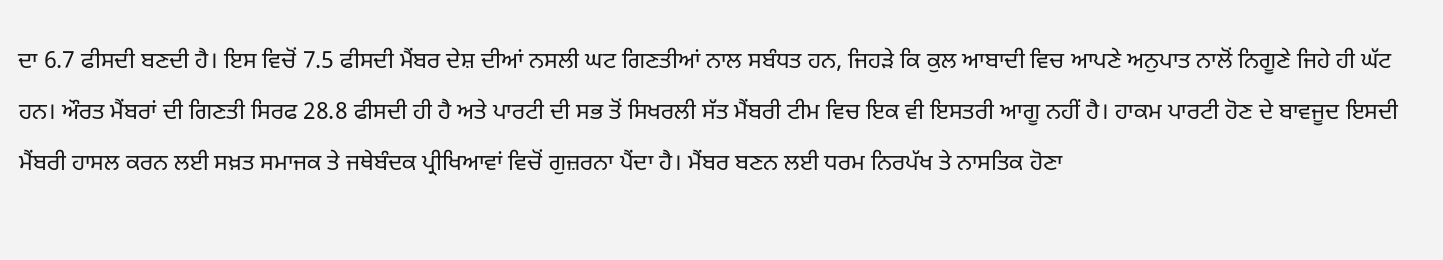ਦਾ 6.7 ਫੀਸਦੀ ਬਣਦੀ ਹੈ। ਇਸ ਵਿਚੋਂ 7.5 ਫੀਸਦੀ ਮੈਂਬਰ ਦੇਸ਼ ਦੀਆਂ ਨਸਲੀ ਘਟ ਗਿਣਤੀਆਂ ਨਾਲ ਸਬੰਧਤ ਹਨ, ਜਿਹੜੇ ਕਿ ਕੁਲ ਆਬਾਦੀ ਵਿਚ ਆਪਣੇ ਅਨੁਪਾਤ ਨਾਲੋਂ ਨਿਗੂਣੇ ਜਿਹੇ ਹੀ ਘੱਟ ਹਨ। ਔਰਤ ਮੈਂਬਰਾਂ ਦੀ ਗਿਣਤੀ ਸਿਰਫ 28.8 ਫੀਸਦੀ ਹੀ ਹੈ ਅਤੇ ਪਾਰਟੀ ਦੀ ਸਭ ਤੋਂ ਸਿਖਰਲੀ ਸੱਤ ਮੈਂਬਰੀ ਟੀਮ ਵਿਚ ਇਕ ਵੀ ਇਸਤਰੀ ਆਗੂ ਨਹੀਂ ਹੈ। ਹਾਕਮ ਪਾਰਟੀ ਹੋਣ ਦੇ ਬਾਵਜੂਦ ਇਸਦੀ ਮੈਂਬਰੀ ਹਾਸਲ ਕਰਨ ਲਈ ਸਖ਼ਤ ਸਮਾਜਕ ਤੇ ਜਥੇਬੰਦਕ ਪ੍ਰੀਖਿਆਵਾਂ ਵਿਚੋਂ ਗੁਜ਼ਰਨਾ ਪੈਂਦਾ ਹੈ। ਮੈਂਬਰ ਬਣਨ ਲਈ ਧਰਮ ਨਿਰਪੱਖ ਤੇ ਨਾਸਤਿਕ ਹੋਣਾ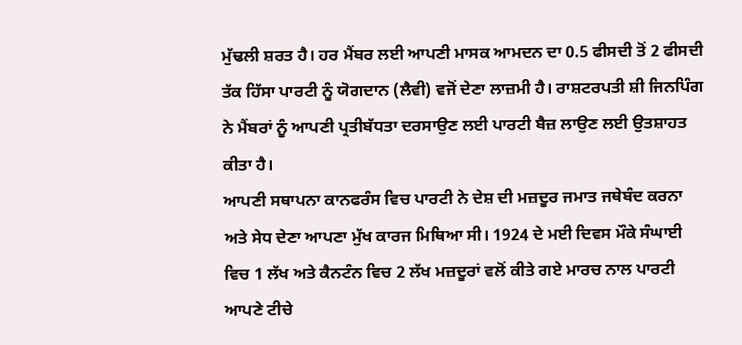ਮੁੱਢਲੀ ਸ਼ਰਤ ਹੈ। ਹਰ ਮੈਂਬਰ ਲਈ ਆਪਣੀ ਮਾਸਕ ਆਮਦਨ ਦਾ 0.5 ਫੀਸਦੀ ਤੋਂ 2 ਫੀਸਦੀ ਤੱਕ ਹਿੱਸਾ ਪਾਰਟੀ ਨੂੰ ਯੋਗਦਾਨ (ਲੈਵੀ) ਵਜੋਂ ਦੇਣਾ ਲਾਜ਼ਮੀ ਹੈ। ਰਾਸ਼ਟਰਪਤੀ ਸ਼ੀ ਜਿਨਪਿੰਗ ਨੇ ਮੈਂਬਰਾਂ ਨੂੰ ਆਪਣੀ ਪ੍ਰਤੀਬੱਧਤਾ ਦਰਸਾਉਣ ਲਈ ਪਾਰਟੀ ਬੈਜ਼ ਲਾਉਣ ਲਈ ਉਤਸ਼ਾਹਤ ਕੀਤਾ ਹੈ।
ਆਪਣੀ ਸਥਾਪਨਾ ਕਾਨਫਰੰਸ ਵਿਚ ਪਾਰਟੀ ਨੇ ਦੇਸ਼ ਦੀ ਮਜ਼ਦੂਰ ਜਮਾਤ ਜਥੇਬੰਦ ਕਰਨਾ ਅਤੇ ਸੇਧ ਦੇਣਾ ਆਪਣਾ ਮੁੱਖ ਕਾਰਜ ਮਿਥਿਆ ਸੀ। 1924 ਦੇ ਮਈ ਦਿਵਸ ਮੌਕੇ ਸੰਘਾਈ ਵਿਚ 1 ਲੱਖ ਅਤੇ ਕੈਨਟੰਨ ਵਿਚ 2 ਲੱਖ ਮਜ਼ਦੂਰਾਂ ਵਲੋਂ ਕੀਤੇ ਗਏ ਮਾਰਚ ਨਾਲ ਪਾਰਟੀ ਆਪਣੇ ਟੀਚੇ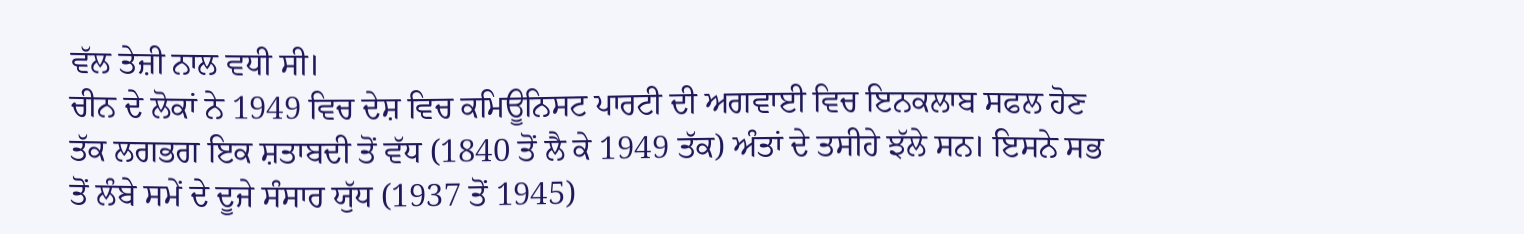ਵੱਲ ਤੇਜ਼ੀ ਨਾਲ ਵਧੀ ਸੀ।
ਚੀਨ ਦੇ ਲੋਕਾਂ ਨੇ 1949 ਵਿਚ ਦੇਸ਼ ਵਿਚ ਕਮਿਊਨਿਸਟ ਪਾਰਟੀ ਦੀ ਅਗਵਾਈ ਵਿਚ ਇਨਕਲਾਬ ਸਫਲ ਹੋਣ ਤੱਕ ਲਗਭਗ ਇਕ ਸ਼ਤਾਬਦੀ ਤੋਂ ਵੱਧ (1840 ਤੋਂ ਲੈ ਕੇ 1949 ਤੱਕ) ਅੰਤਾਂ ਦੇ ਤਸੀਹੇ ਝੱਲੇ ਸਨ। ਇਸਨੇ ਸਭ ਤੋਂ ਲੰਬੇ ਸਮੇਂ ਦੇ ਦੂਜੇ ਸੰਸਾਰ ਯੁੱਧ (1937 ਤੋਂ 1945)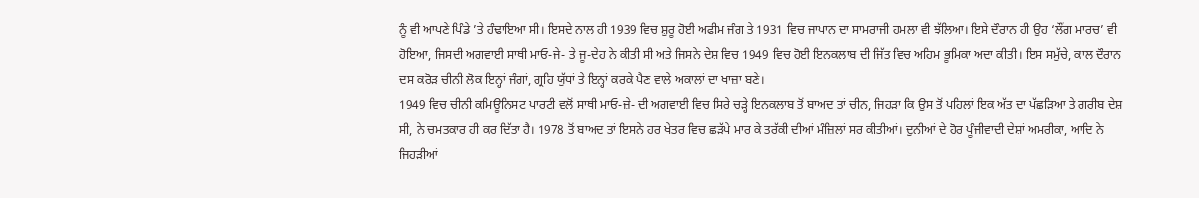ਨੂੰ ਵੀ ਆਪਣੇ ਪਿੰਡੇ ’ਤੇ ਹੰਢਾਇਆ ਸੀ। ਇਸਦੇ ਨਾਲ ਹੀ 1939 ਵਿਚ ਸ਼ੁਰੂ ਹੋਈ ਅਫੀਮ ਜੰਗ ਤੇ 1931 ਵਿਚ ਜਾਪਾਨ ਦਾ ਸਾਮਰਾਜੀ ਹਮਲਾ ਵੀ ਝੱਲਿਆ। ਇਸੇ ਦੌਰਾਨ ਹੀ ਉਹ ‘ਲੌਂਗ ਮਾਰਚ’ ਵੀ ਹੋਇਆ, ਜਿਸਦੀ ਅਗਵਾਈ ਸਾਥੀ ਮਾਓ-ਜੇ- ਤੇ ਜੂ-ਦੇਹ ਨੇ ਕੀਤੀ ਸੀ ਅਤੇ ਜਿਸਨੇ ਦੇਸ਼ ਵਿਚ 1949 ਵਿਚ ਹੋਈ ਇਨਕਲਾਬ ਦੀ ਜਿੱਤ ਵਿਚ ਅਹਿਮ ਭੂਮਿਕਾ ਅਦਾ ਕੀਤੀ। ਇਸ ਸਮੁੱਚੇ, ਕਾਲ ਦੌਰਾਨ ਦਸ ਕਰੋੜ ਚੀਨੀ ਲੋਕ ਇਨ੍ਹਾਂ ਜੰਗਾਂ, ਗ੍ਰਹਿ ਯੁੱਧਾਂ ਤੇ ਇਨ੍ਹਾਂ ਕਰਕੇ ਪੈਣ ਵਾਲੇ ਅਕਾਲਾਂ ਦਾ ਖਾਜ਼ਾ ਬਣੇ।
1949 ਵਿਚ ਚੀਨੀ ਕਮਿਊਨਿਸਟ ਪਾਰਟੀ ਵਲੋਂ ਸਾਥੀ ਮਾਓ-ਜ਼ੇ- ਦੀ ਅਗਵਾਈ ਵਿਚ ਸਿਰੇ ਚੜ੍ਹੇ ਇਨਕਲਾਬ ਤੋਂ ਬਾਅਦ ਤਾਂ ਚੀਨ, ਜਿਹੜਾ ਕਿ ਉਸ ਤੋਂ ਪਹਿਲਾਂ ਇਕ ਅੱਤ ਦਾ ਪੱਛੜਿਆ ਤੇ ਗਰੀਬ ਦੇਸ਼ ਸੀ, ਨੇ ਚਮਤਕਾਰ ਹੀ ਕਰ ਦਿੱਤਾ ਹੈ। 1978 ਤੋਂ ਬਾਅਦ ਤਾਂ ਇਸਨੇ ਹਰ ਖੇਤਰ ਵਿਚ ਛੜੱਪੇ ਮਾਰ ਕੇ ਤਰੱਕੀ ਦੀਆਂ ਮੰਜ਼ਿਲਾਂ ਸਰ ਕੀਤੀਆਂ। ਦੁਨੀਆਂ ਦੇ ਹੋਰ ਪੂੰਜੀਵਾਦੀ ਦੇਸ਼ਾਂ ਅਮਰੀਕਾ, ਆਦਿ ਨੇ ਜਿਹੜੀਆਂ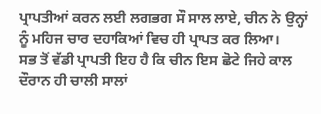ਪ੍ਰਾਪਤੀਆਂ ਕਰਨ ਲਈ ਲਗਭਗ ਸੌ ਸਾਲ ਲਾਏ, ਚੀਨ ਨੇ ਉਨ੍ਹਾਂ ਨੂੰ ਮਹਿਜ ਚਾਰ ਦਹਾਕਿਆਂ ਵਿਚ ਹੀ ਪ੍ਰਾਪਤ ਕਰ ਲਿਆ।
ਸਭ ਤੋਂ ਵੱਡੀ ਪ੍ਰਾਪਤੀ ਇਹ ਹੈ ਕਿ ਚੀਨ ਇਸ ਛੋਟੇ ਜਿਹੇ ਕਾਲ ਦੌਰਾਨ ਹੀ ਚਾਲੀ ਸਾਲਾਂ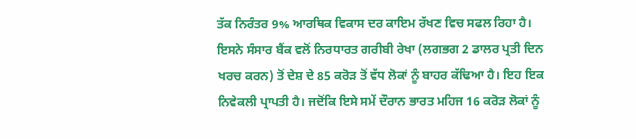ਤੱਕ ਨਿਰੰਤਰ 9% ਆਰਥਿਕ ਵਿਕਾਸ ਦਰ ਕਾਇਮ ਰੱਖਣ ਵਿਚ ਸਫਲ ਰਿਹਾ ਹੈ। ਇਸਨੇ ਸੰਸਾਰ ਬੈਂਕ ਵਲੋਂ ਨਿਰਧਾਰਤ ਗਰੀਬੀ ਰੇਖਾ (ਲਗਭਗ 2 ਡਾਲਰ ਪ੍ਰਤੀ ਦਿਨ ਖਰਚ ਕਰਨ) ਤੋਂ ਦੇਸ਼ ਦੇ 85 ਕਰੋੜ ਤੋਂ ਵੱਧ ਲੋਕਾਂ ਨੂੰ ਬਾਹਰ ਕੱਢਿਆ ਹੈ। ਇਹ ਇਕ ਨਿਵੇਕਲੀ ਪ੍ਰਾਪਤੀ ਹੈ। ਜਦੋਂਕਿ ਇਸੇ ਸਮੇਂ ਦੌਰਾਨ ਭਾਰਤ ਮਹਿਜ 16 ਕਰੋੜ ਲੋਕਾਂ ਨੂੰ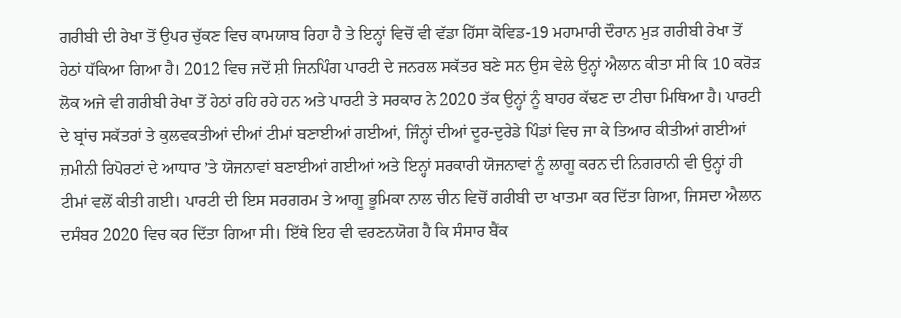ਗਰੀਬੀ ਦੀ ਰੇਖਾ ਤੋਂ ਉਪਰ ਚੁੱਕਣ ਵਿਚ ਕਾਮਯਾਬ ਰਿਹਾ ਹੈ ਤੇ ਇਨ੍ਹਾਂ ਵਿਚੋਂ ਵੀ ਵੱਡਾ ਹਿੱਸਾ ਕੋਵਿਡ-19 ਮਹਾਮਾਰੀ ਦੌਰਾਨ ਮੁੜ ਗਰੀਬੀ ਰੇਖਾ ਤੋਂ ਹੇਠਾਂ ਧੱਕਿਆ ਗਿਆ ਹੈ। 2012 ਵਿਚ ਜਦੋਂ ਸ਼ੀ ਜਿਨਪਿੰਗ ਪਾਰਟੀ ਦੇ ਜਨਰਲ ਸਕੱਤਰ ਬਣੇ ਸਨ ਉਸ ਵੇਲੇ ਉਨ੍ਹਾਂ ਐਲਾਨ ਕੀਤਾ ਸੀ ਕਿ 10 ਕਰੋੜ ਲੋਕ ਅਜੇ ਵੀ ਗਰੀਬੀ ਰੇਖਾ ਤੋਂ ਹੇਠਾਂ ਰਹਿ ਰਹੇ ਹਨ ਅਤੇ ਪਾਰਟੀ ਤੇ ਸਰਕਾਰ ਨੇ 2020 ਤੱਕ ਉਨ੍ਹਾਂ ਨੂੰ ਬਾਹਰ ਕੱਢਣ ਦਾ ਟੀਚਾ ਮਿਥਿਆ ਹੈ। ਪਾਰਟੀ ਦੇ ਬ੍ਰਾਂਚ ਸਕੱਤਰਾਂ ਤੇ ਕੁਲਵਕਤੀਆਂ ਦੀਆਂ ਟੀਮਾਂ ਬਣਾਈਆਂ ਗਈਆਂ, ਜਿੰਨ੍ਹਾਂ ਦੀਆਂ ਦੂਰ-ਦੁਰੇਡੇ ਪਿੰਡਾਂ ਵਿਚ ਜਾ ਕੇ ਤਿਆਰ ਕੀਤੀਆਂ ਗਈਆਂ ਜ਼ਮੀਨੀ ਰਿਪੋਰਟਾਂ ਦੇ ਆਧਾਰ ’ਤੇ ਯੋਜਨਾਵਾਂ ਬਣਾਈਆਂ ਗਈਆਂ ਅਤੇ ਇਨ੍ਹਾਂ ਸਰਕਾਰੀ ਯੋਜਨਾਵਾਂ ਨੂੰ ਲਾਗੂ ਕਰਨ ਦੀ ਨਿਗਰਾਨੀ ਵੀ ਉਨ੍ਹਾਂ ਹੀ ਟੀਮਾਂ ਵਲੋਂ ਕੀਤੀ ਗਈ। ਪਾਰਟੀ ਦੀ ਇਸ ਸਰਗਰਮ ਤੇ ਆਗੂ ਭੂਮਿਕਾ ਨਾਲ ਚੀਨ ਵਿਚੋਂ ਗਰੀਬੀ ਦਾ ਖਾਤਮਾ ਕਰ ਦਿੱਤਾ ਗਿਆ, ਜਿਸਦਾ ਐਲਾਨ ਦਸੰਬਰ 2020 ਵਿਚ ਕਰ ਦਿੱਤਾ ਗਿਆ ਸੀ। ਇੱਥੇ ਇਹ ਵੀ ਵਰਣਨਯੋਗ ਹੈ ਕਿ ਸੰਸਾਰ ਬੈਂਕ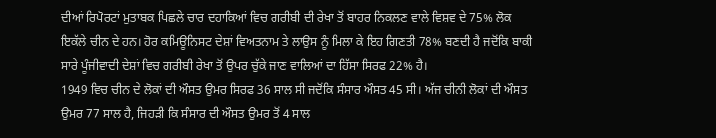ਦੀਆਂ ਰਿਪੋਰਟਾਂ ਮੁਤਾਬਕ ਪਿਛਲੇ ਚਾਰ ਦਹਾਕਿਆਂ ਵਿਚ ਗਰੀਬੀ ਦੀ ਰੇਖਾ ਤੋਂ ਬਾਹਰ ਨਿਕਲਣ ਵਾਲੇ ਵਿਸ਼ਵ ਦੇ 75% ਲੋਕ ਇਕੱਲੇ ਚੀਨ ਦੇ ਹਨ। ਹੋਰ ਕਮਿਊਨਿਸਟ ਦੇਸ਼ਾਂ ਵਿਅਤਨਾਮ ਤੇ ਲਾਉਸ ਨੂੰ ਮਿਲਾ ਕੇ ਇਹ ਗਿਣਤੀ 78% ਬਣਦੀ ਹੈ ਜਦੋਂਕਿ ਬਾਕੀ ਸਾਰੇ ਪੂੰਜੀਵਾਦੀ ਦੇਸ਼ਾਂ ਵਿਚ ਗਰੀਬੀ ਰੇਖਾ ਤੋਂ ਉਪਰ ਚੁੱਕੇ ਜਾਣ ਵਾਲਿਆਂ ਦਾ ਹਿੱਸਾ ਸਿਰਫ 22% ਹੈ।
1949 ਵਿਚ ਚੀਨ ਦੇ ਲੋਕਾਂ ਦੀ ਔਸਤ ਉਮਰ ਸਿਰਫ 36 ਸਾਲ ਸੀ ਜਦੋਂਕਿ ਸੰਸਾਰ ਔਸਤ 45 ਸੀ। ਅੱਜ ਚੀਨੀ ਲੋਕਾਂ ਦੀ ਔਸਤ ਉਮਰ 77 ਸਾਲ ਹੈ, ਜਿਹੜੀ ਕਿ ਸੰਸਾਰ ਦੀ ਔਸਤ ਉਮਰ ਤੋਂ 4 ਸਾਲ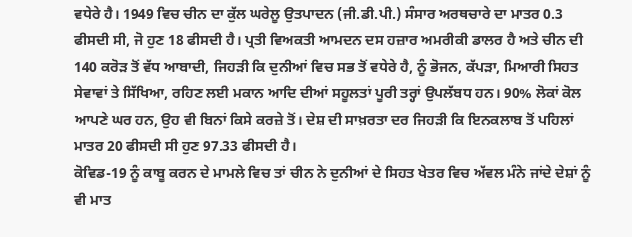ਵਧੇਰੇ ਹੈ। 1949 ਵਿਚ ਚੀਨ ਦਾ ਕੁੱਲ ਘਰੇਲੂ ਉਤਪਾਦਨ (ਜੀ.ਡੀ.ਪੀ.) ਸੰਸਾਰ ਅਰਥਚਾਰੇ ਦਾ ਮਾਤਰ 0.3 ਫੀਸਦੀ ਸੀ, ਜੋ ਹੁਣ 18 ਫੀਸਦੀ ਹੈ। ਪ੍ਰਤੀ ਵਿਅਕਤੀ ਆਮਦਨ ਦਸ ਹਜ਼ਾਰ ਅਮਰੀਕੀ ਡਾਲਰ ਹੈ ਅਤੇ ਚੀਨ ਦੀ 140 ਕਰੋੜ ਤੋਂ ਵੱਧ ਆਬਾਦੀ, ਜਿਹੜੀ ਕਿ ਦੁਨੀਆਂ ਵਿਚ ਸਭ ਤੋਂ ਵਧੇਰੇ ਹੈ, ਨੂੰ ਭੋਜਨ, ਕੱਪੜਾ, ਮਿਆਰੀ ਸਿਹਤ ਸੇਵਾਵਾਂ ਤੇ ਸਿੱਖਿਆ, ਰਹਿਣ ਲਈ ਮਕਾਨ ਆਦਿ ਦੀਆਂ ਸਹੂਲਤਾਂ ਪੂਰੀ ਤਰ੍ਹਾਂ ਉਪਲੱਬਧ ਹਨ। 90% ਲੋਕਾਂ ਕੋਲ ਆਪਣੇ ਘਰ ਹਨ, ਉਹ ਵੀ ਬਿਨਾਂ ਕਿਸੇ ਕਰਜ਼ੇ ਤੋਂ। ਦੇਸ਼ ਦੀ ਸਾਖ਼ਰਤਾ ਦਰ ਜਿਹੜੀ ਕਿ ਇਨਕਲਾਬ ਤੋਂ ਪਹਿਲਾਂ ਮਾਤਰ 20 ਫੀਸਦੀ ਸੀ ਹੁਣ 97.33 ਫੀਸਦੀ ਹੈ।
ਕੋਵਿਡ-19 ਨੂੰ ਕਾਬੂ ਕਰਨ ਦੇ ਮਾਮਲੇ ਵਿਚ ਤਾਂ ਚੀਨ ਨੇ ਦੁਨੀਆਂ ਦੇ ਸਿਹਤ ਖੇਤਰ ਵਿਚ ਅੱਵਲ ਮੰਨੇ ਜਾਂਦੇ ਦੇਸ਼ਾਂ ਨੂੰ ਵੀ ਮਾਤ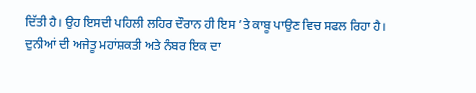ਦਿੱਤੀ ਹੈ। ਉਹ ਇਸਦੀ ਪਹਿਲੀ ਲਹਿਰ ਦੌਰਾਨ ਹੀ ਇਸ ’ਤੇ ਕਾਬੂ ਪਾਉਣ ਵਿਚ ਸਫਲ ਰਿਹਾ ਹੈ। ਦੁਨੀਆਂ ਦੀ ਅਜੇਤੂ ਮਹਾਂਸ਼ਕਤੀ ਅਤੇ ਨੰਬਰ ਇਕ ਦਾ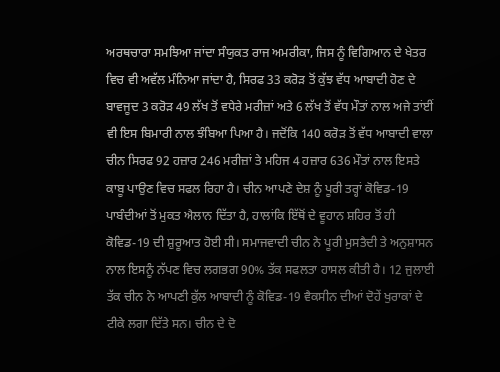ਅਰਥਚਾਰਾ ਸਮਝਿਆ ਜਾਂਦਾ ਸੰਯੁਕਤ ਰਾਜ ਅਮਰੀਕਾ, ਜਿਸ ਨੂੰ ਵਿਗਿਆਨ ਦੇ ਖੇਤਰ ਵਿਚ ਵੀ ਅਵੱਲ ਮੰਨਿਆ ਜਾਂਦਾ ਹੈ, ਸਿਰਫ 33 ਕਰੋੜ ਤੋਂ ਕੁੱਝ ਵੱਧ ਆਬਾਦੀ ਹੋਣ ਦੇ ਬਾਵਜੂਦ 3 ਕਰੋੜ 49 ਲੱਖ ਤੋਂ ਵਧੇਰੇ ਮਰੀਜ਼ਾਂ ਅਤੇ 6 ਲੱਖ ਤੋਂ ਵੱਧ ਮੌਤਾਂ ਨਾਲ ਅਜੇ ਤਾਂਈਂ ਵੀ ਇਸ ਬਿਮਾਰੀ ਨਾਲ ਝੰਬਿਆ ਪਿਆ ਹੈ। ਜਦੋਂਕਿ 140 ਕਰੋੜ ਤੋਂ ਵੱਧ ਆਬਾਦੀ ਵਾਲਾ ਚੀਨ ਸਿਰਫ 92 ਹਜ਼ਾਰ 246 ਮਰੀਜ਼ਾਂ ਤੇ ਮਹਿਜ 4 ਹਜ਼ਾਰ 636 ਮੌਤਾਂ ਨਾਲ ਇਸਤੇ ਕਾਬੂ ਪਾਉਣ ਵਿਚ ਸਫਲ ਰਿਹਾ ਹੈ। ਚੀਨ ਆਪਣੇ ਦੇਸ਼ ਨੂੰ ਪੂਰੀ ਤਰ੍ਹਾਂ ਕੋਵਿਡ-19 ਪਾਬੰਦੀਆਂ ਤੋਂ ਮੁਕਤ ਐਲਾਨ ਦਿੱਤਾ ਹੈ, ਹਾਲਾਂਕਿ ਇੱਥੋਂ ਦੇ ਵੂਹਾਨ ਸ਼ਹਿਰ ਤੋਂ ਹੀ ਕੋਵਿਡ-19 ਦੀ ਸ਼ੁਰੂਆਤ ਹੋਈ ਸੀ। ਸਮਾਜਵਾਦੀ ਚੀਨ ਨੇ ਪੂਰੀ ਮੁਸਤੈਦੀ ਤੇ ਅਨੁਸ਼ਾਸਨ ਨਾਲ ਇਸਨੂੰ ਨੱਪਣ ਵਿਚ ਲਗਭਗ 90% ਤੱਕ ਸਫਲਤਾ ਹਾਸਲ ਕੀਤੀ ਹੈ। 12 ਜੁਲਾਈ ਤੱਕ ਚੀਨ ਨੇ ਆਪਣੀ ਕੁੱਲ ਆਬਾਦੀ ਨੂੰ ਕੋਵਿਡ-19 ਵੈਕਸੀਨ ਦੀਆਂ ਦੋਹੇਂ ਖੁਰਾਕਾਂ ਦੇ ਟੀਕੇ ਲਗਾ ਦਿੱਤੇ ਸਨ। ਚੀਨ ਦੇ ਦੋ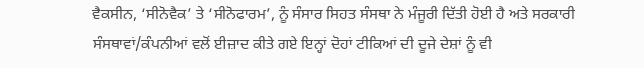ਵੈਕਸੀਨ, ‘ਸੀਨੋਵੈਕ’ ਤੇ ‘ਸੀਨੋਫਾਰਮ’, ਨੂੰ ਸੰਸਾਰ ਸਿਹਤ ਸੰਸਥਾ ਨੇ ਮੰਜੂਰੀ ਦਿੱਤੀ ਹੋਈ ਹੈ ਅਤੇ ਸਰਕਾਰੀ ਸੰਸਥਾਵਾਂ/ਕੰਪਨੀਆਂ ਵਲੋਂ ਈਜ਼ਾਦ ਕੀਤੇ ਗਏ ਇਨ੍ਹਾਂ ਦੋਹਾਂ ਟੀਕਿਆਂ ਦੀ ਦੂਜੇ ਦੇਸ਼ਾਂ ਨੂੰ ਵੀ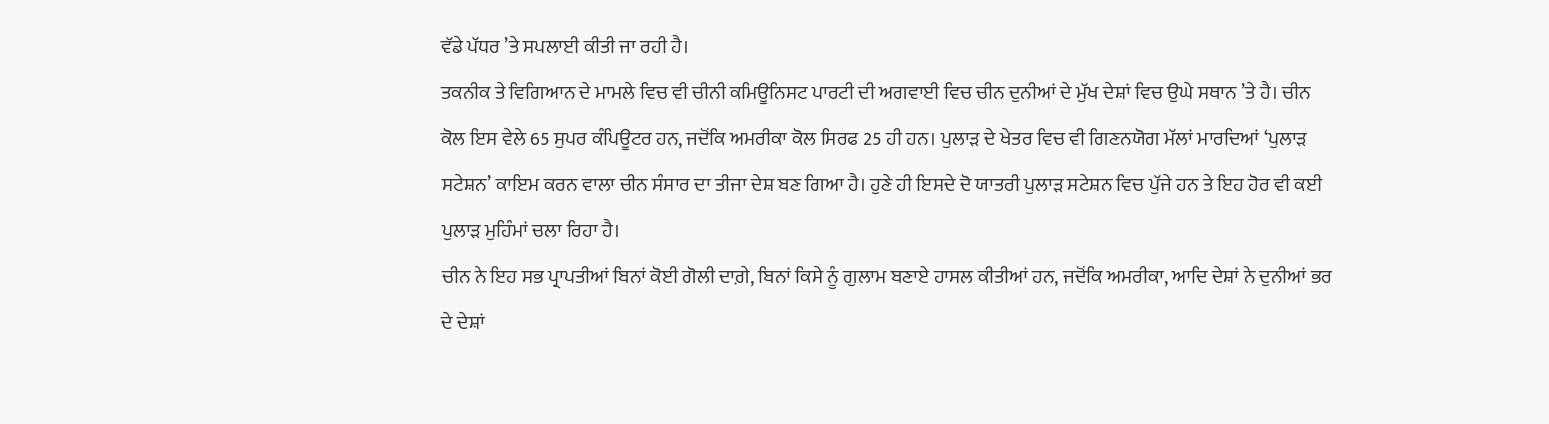ਵੱਡੇ ਪੱਧਰ ’ਤੇ ਸਪਲਾਈ ਕੀਤੀ ਜਾ ਰਹੀ ਹੈ।
ਤਕਨੀਕ ਤੇ ਵਿਗਿਆਨ ਦੇ ਮਾਮਲੇ ਵਿਚ ਵੀ ਚੀਨੀ ਕਮਿਊਨਿਸਟ ਪਾਰਟੀ ਦੀ ਅਗਵਾਈ ਵਿਚ ਚੀਨ ਦੁਨੀਆਂ ਦੇ ਮੁੱਖ ਦੇਸ਼ਾਂ ਵਿਚ ਉਘੇ ਸਥਾਨ ’ਤੇ ਹੈ। ਚੀਨ ਕੋਲ ਇਸ ਵੇਲੇ 65 ਸੁਪਰ ਕੰਪਿਊਟਰ ਹਨ, ਜਦੋਂਕਿ ਅਮਰੀਕਾ ਕੋਲ ਸਿਰਫ 25 ਹੀ ਹਨ। ਪੁਲਾੜ ਦੇ ਖੇਤਰ ਵਿਚ ਵੀ ਗਿਣਨਯੋਗ ਮੱਲਾਂ ਮਾਰਦਿਆਂ ‘ਪੁਲਾੜ ਸਟੇਸ਼ਨ’ ਕਾਇਮ ਕਰਨ ਵਾਲਾ ਚੀਨ ਸੰਸਾਰ ਦਾ ਤੀਜਾ ਦੇਸ਼ ਬਣ ਗਿਆ ਹੈ। ਹੁਣੇ ਹੀ ਇਸਦੇ ਦੋ ਯਾਤਰੀ ਪੁਲਾੜ ਸਟੇਸ਼ਨ ਵਿਚ ਪੁੱਜੇ ਹਨ ਤੇ ਇਹ ਹੋਰ ਵੀ ਕਈ ਪੁਲਾੜ ਮੁਹਿੰਮਾਂ ਚਲਾ ਰਿਹਾ ਹੈ।
ਚੀਨ ਨੇ ਇਹ ਸਭ ਪ੍ਰਾਪਤੀਆਂ ਬਿਨਾਂ ਕੋਈ ਗੋਲੀ ਦਾਗ਼ੇ, ਬਿਨਾਂ ਕਿਸੇ ਨੂੰ ਗੁਲਾਮ ਬਣਾਏ ਹਾਸਲ ਕੀਤੀਆਂ ਹਨ, ਜਦੋਂਕਿ ਅਮਰੀਕਾ, ਆਦਿ ਦੇਸ਼ਾਂ ਨੇ ਦੁਨੀਆਂ ਭਰ ਦੇ ਦੇਸ਼ਾਂ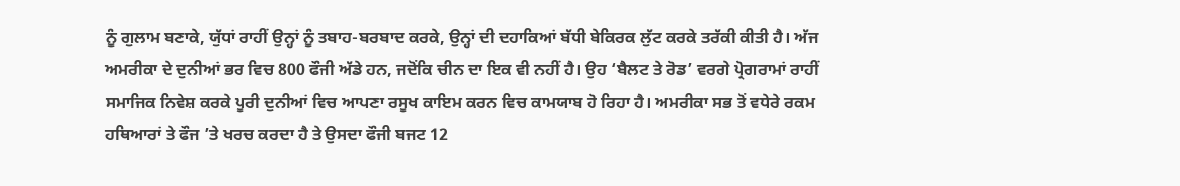ਨੂੰ ਗੁਲਾਮ ਬਣਾਕੇ, ਯੁੱਧਾਂ ਰਾਹੀਂ ਉਨ੍ਹਾਂ ਨੂੰ ਤਬਾਹ-ਬਰਬਾਦ ਕਰਕੇ, ਉਨ੍ਹਾਂ ਦੀ ਦਹਾਕਿਆਂ ਬੱਧੀ ਬੇਕਿਰਕ ਲੁੱਟ ਕਰਕੇ ਤਰੱਕੀ ਕੀਤੀ ਹੈ। ਅੱਜ ਅਮਰੀਕਾ ਦੇ ਦੁਨੀਆਂ ਭਰ ਵਿਚ 800 ਫੌਜੀ ਅੱਡੇ ਹਨ, ਜਦੋਂਕਿ ਚੀਨ ਦਾ ਇਕ ਵੀ ਨਹੀਂ ਹੈ। ਉਹ ‘ਬੈਲਟ ਤੇ ਰੋਡ’ ਵਰਗੇ ਪ੍ਰੋਗਰਾਮਾਂ ਰਾਹੀਂ ਸਮਾਜਿਕ ਨਿਵੇਸ਼ ਕਰਕੇ ਪੂਰੀ ਦੁਨੀਆਂ ਵਿਚ ਆਪਣਾ ਰਸੂਖ ਕਾਇਮ ਕਰਨ ਵਿਚ ਕਾਮਯਾਬ ਹੋ ਰਿਹਾ ਹੈ। ਅਮਰੀਕਾ ਸਭ ਤੋਂ ਵਧੇਰੇ ਰਕਮ ਹਥਿਆਰਾਂ ਤੇ ਫੌਜ ’ਤੇ ਖਰਚ ਕਰਦਾ ਹੈ ਤੇ ਉਸਦਾ ਫੌਜੀ ਬਜਟ 12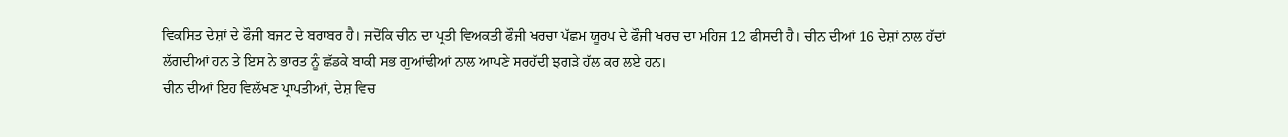ਵਿਕਸਿਤ ਦੇਸ਼ਾਂ ਦੇ ਫੌਜੀ ਬਜਟ ਦੇ ਬਰਾਬਰ ਹੈ। ਜਦੋਂਕਿ ਚੀਨ ਦਾ ਪ੍ਰਤੀ ਵਿਅਕਤੀ ਫੌਜੀ ਖਰਚਾ ਪੱਛਮ ਯੂਰਪ ਦੇ ਫੌਜੀ ਖਰਚ ਦਾ ਮਹਿਜ 12 ਫੀਸਦੀ ਹੈ। ਚੀਨ ਦੀਆਂ 16 ਦੇਸ਼ਾਂ ਨਾਲ ਹੱਦਾਂ ਲੱਗਦੀਆਂ ਹਨ ਤੇ ਇਸ ਨੇ ਭਾਰਤ ਨੂੰ ਛੱਡਕੇ ਬਾਕੀ ਸਭ ਗੁਆਂਢੀਆਂ ਨਾਲ ਆਪਣੇ ਸਰਹੱਦੀ ਝਗੜੇ ਹੱਲ ਕਰ ਲਏ ਹਨ।
ਚੀਨ ਦੀਆਂ ਇਹ ਵਿਲੱਖਣ ਪ੍ਰਾਪਤੀਆਂ, ਦੇਸ਼ ਵਿਚ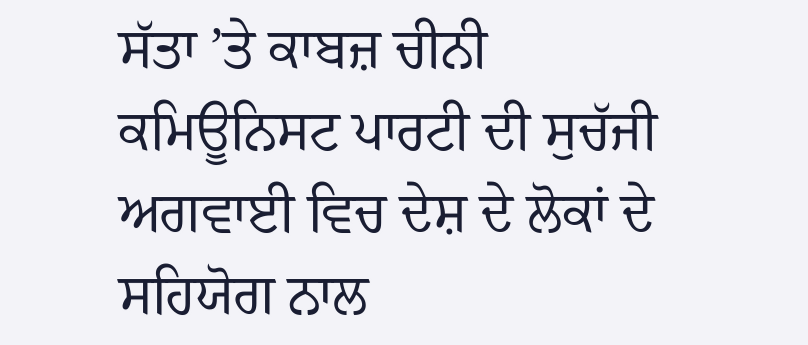ਸੱਤਾ ’ਤੇ ਕਾਬਜ਼ ਚੀਨੀ ਕਮਿਊਨਿਸਟ ਪਾਰਟੀ ਦੀ ਸੁਚੱਜੀ ਅਗਵਾਈ ਵਿਚ ਦੇਸ਼ ਦੇ ਲੋਕਾਂ ਦੇ ਸਹਿਯੋਗ ਨਾਲ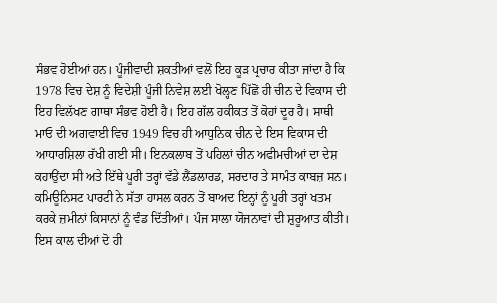ਸੰਭਵ ਹੋਈਆਂ ਹਨ। ਪੂੰਜੀਵਾਦੀ ਸ਼ਕਤੀਆਂ ਵਲੋਂ ਇਹ ਕੂੜ ਪ੍ਰਚਾਰ ਕੀਤਾ ਜਾਂਦਾ ਹੈ ਕਿ 1978 ਵਿਚ ਦੇਸ਼ ਨੂੰ ਵਿਦੇਸ਼ੀ ਪੂੰਜੀ ਨਿਵੇਸ਼ ਲਈ ਖੋਲ੍ਹਣ ਪਿੱਛੋਂ ਹੀ ਚੀਨ ਦੇ ਵਿਕਾਸ ਦੀ ਇਹ ਵਿਲੱਖਣ ਗਾਥਾ ਸੰਭਵ ਹੋਈ ਹੈ। ਇਹ ਗੱਲ ਹਕੀਕਤ ਤੋਂ ਕੋਹਾਂ ਦੂਰ ਹੈ। ਸਾਥੀ ਮਾਓ ਦੀ ਅਗਵਾਈ ਵਿਚ 1949 ਵਿਚ ਹੀ ਆਧੁਨਿਕ ਚੀਨ ਦੇ ਇਸ ਵਿਕਾਸ ਦੀ ਆਧਾਰਸ਼ਿਲਾ ਰੱਖੀ ਗਈ ਸੀ। ਇਨਕਲਾਬ ਤੋਂ ਪਹਿਲਾਂ ਚੀਨ ਅਫੀਮਚੀਆਂ ਦਾ ਦੇਸ਼ ਕਹਾਉਂਦਾ ਸੀ ਅਤੇ ਇੱਥੇ ਪੂਰੀ ਤਰ੍ਹਾਂ ਵੱਡੇ ਲੈਂਡਲਾਰਡ, ਸਰਦਾਰ ਤੇ ਸਾਮੰਤ ਕਾਬਜ਼ ਸਨ। ਕਮਿਊਨਿਸਟ ਪਾਰਟੀ ਨੇ ਸੱਤਾ ਹਾਸਲ ਕਰਨ ਤੋਂ ਬਾਅਦ ਇਨ੍ਹਾਂ ਨੂੰ ਪੂਰੀ ਤਰ੍ਹਾਂ ਖਤਮ ਕਰਕੇ ਜ਼ਮੀਨਾਂ ਕਿਸਾਨਾਂ ਨੂੰ ਵੰਡ ਦਿੱਤੀਆਂ। ਪੰਜ ਸਾਲਾ ਯੋਜਨਾਵਾਂ ਦੀ ਸ਼ੁਰੂਆਤ ਕੀਤੀ। ਇਸ ਕਾਲ ਦੀਆਂ ਦੋ ਹੀ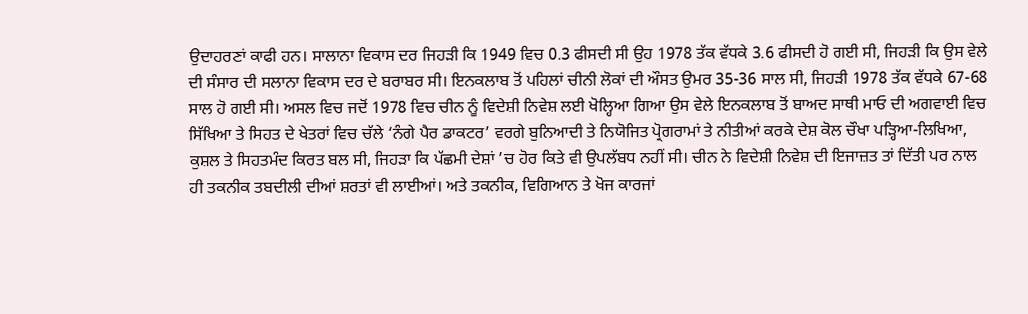ਉਦਾਹਰਣਾਂ ਕਾਫੀ ਹਨ। ਸਾਲਾਨਾ ਵਿਕਾਸ ਦਰ ਜਿਹੜੀ ਕਿ 1949 ਵਿਚ 0.3 ਫੀਸਦੀ ਸੀ ਉਹ 1978 ਤੱਕ ਵੱਧਕੇ 3.6 ਫੀਸਦੀ ਹੋ ਗਈ ਸੀ, ਜਿਹੜੀ ਕਿ ਉਸ ਵੇਲੇ ਦੀ ਸੰਸਾਰ ਦੀ ਸਲਾਨਾ ਵਿਕਾਸ ਦਰ ਦੇ ਬਰਾਬਰ ਸੀ। ਇਨਕਲਾਬ ਤੋਂ ਪਹਿਲਾਂ ਚੀਨੀ ਲੋਕਾਂ ਦੀ ਔਸਤ ਉਮਰ 35-36 ਸਾਲ ਸੀ, ਜਿਹੜੀ 1978 ਤੱਕ ਵੱਧਕੇ 67-68 ਸਾਲ ਹੋ ਗਈ ਸੀ। ਅਸਲ ਵਿਚ ਜਦੋਂ 1978 ਵਿਚ ਚੀਨ ਨੂੰ ਵਿਦੇਸ਼ੀ ਨਿਵੇਸ਼ ਲਈ ਖੋਲ੍ਹਿਆ ਗਿਆ ਉਸ ਵੇਲੇ ਇਨਕਲਾਬ ਤੋਂ ਬਾਅਦ ਸਾਥੀ ਮਾਓ ਦੀ ਅਗਵਾਈ ਵਿਚ ਸਿੱਖਿਆ ਤੇ ਸਿਹਤ ਦੇ ਖੇਤਰਾਂ ਵਿਚ ਚੱਲੇ ‘ਨੰਗੇ ਪੈਰ ਡਾਕਟਰ’ ਵਰਗੇ ਬੁਨਿਆਦੀ ਤੇ ਨਿਯੋਜਿਤ ਪ੍ਰੋਗਰਾਮਾਂ ਤੇ ਨੀਤੀਆਂ ਕਰਕੇ ਦੇਸ਼ ਕੋਲ ਚੌਖਾ ਪੜ੍ਹਿਆ-ਲਿਖਿਆ, ਕੁਸ਼ਲ ਤੇ ਸਿਹਤਮੰਦ ਕਿਰਤ ਬਲ ਸੀ, ਜਿਹੜਾ ਕਿ ਪੱਛਮੀ ਦੇਸ਼ਾਂ ’ਚ ਹੋਰ ਕਿਤੇ ਵੀ ਉਪਲੱਬਧ ਨਹੀਂ ਸੀ। ਚੀਨ ਨੇ ਵਿਦੇਸ਼ੀ ਨਿਵੇਸ਼ ਦੀ ਇਜਾਜ਼ਤ ਤਾਂ ਦਿੱਤੀ ਪਰ ਨਾਲ ਹੀ ਤਕਨੀਕ ਤਬਦੀਲੀ ਦੀਆਂ ਸ਼ਰਤਾਂ ਵੀ ਲਾਈਆਂ। ਅਤੇ ਤਕਨੀਕ, ਵਿਗਿਆਨ ਤੇ ਖੋਜ ਕਾਰਜਾਂ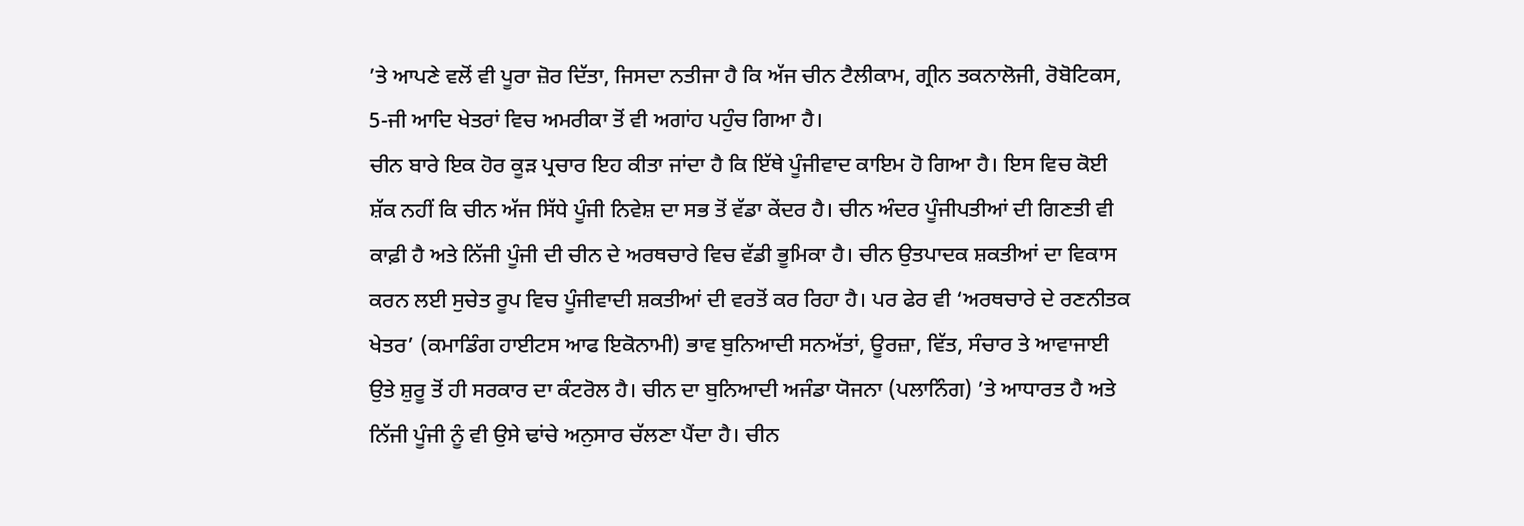’ਤੇ ਆਪਣੇ ਵਲੋਂ ਵੀ ਪੂਰਾ ਜ਼ੋਰ ਦਿੱਤਾ, ਜਿਸਦਾ ਨਤੀਜਾ ਹੈ ਕਿ ਅੱਜ ਚੀਨ ਟੈਲੀਕਾਮ, ਗ੍ਰੀਨ ਤਕਨਾਲੋਜੀ, ਰੋਬੋਟਿਕਸ, 5-ਜੀ ਆਦਿ ਖੇਤਰਾਂ ਵਿਚ ਅਮਰੀਕਾ ਤੋਂ ਵੀ ਅਗਾਂਹ ਪਹੁੰਚ ਗਿਆ ਹੈ।
ਚੀਨ ਬਾਰੇ ਇਕ ਹੋਰ ਕੂੜ ਪ੍ਰਚਾਰ ਇਹ ਕੀਤਾ ਜਾਂਦਾ ਹੈ ਕਿ ਇੱਥੇ ਪੂੰਜੀਵਾਦ ਕਾਇਮ ਹੋ ਗਿਆ ਹੈ। ਇਸ ਵਿਚ ਕੋਈ ਸ਼ੱਕ ਨਹੀਂ ਕਿ ਚੀਨ ਅੱਜ ਸਿੱਧੇ ਪੂੰਜੀ ਨਿਵੇਸ਼ ਦਾ ਸਭ ਤੋਂ ਵੱਡਾ ਕੇਂਦਰ ਹੈ। ਚੀਨ ਅੰਦਰ ਪੂੰਜੀਪਤੀਆਂ ਦੀ ਗਿਣਤੀ ਵੀ ਕਾਫ਼ੀ ਹੈ ਅਤੇ ਨਿੱਜੀ ਪੂੰਜੀ ਦੀ ਚੀਨ ਦੇ ਅਰਥਚਾਰੇ ਵਿਚ ਵੱਡੀ ਭੂਮਿਕਾ ਹੈ। ਚੀਨ ਉਤਪਾਦਕ ਸ਼ਕਤੀਆਂ ਦਾ ਵਿਕਾਸ ਕਰਨ ਲਈ ਸੁਚੇਤ ਰੂਪ ਵਿਚ ਪੂੰਜੀਵਾਦੀ ਸ਼ਕਤੀਆਂ ਦੀ ਵਰਤੋਂ ਕਰ ਰਿਹਾ ਹੈ। ਪਰ ਫੇਰ ਵੀ ‘ਅਰਥਚਾਰੇ ਦੇ ਰਣਨੀਤਕ ਖੇਤਰ’ (ਕਮਾਡਿੰਗ ਹਾਈਟਸ ਆਫ ਇਕੋਨਾਮੀ) ਭਾਵ ਬੁਨਿਆਦੀ ਸਨਅੱਤਾਂ, ਊਰਜ਼ਾ, ਵਿੱਤ, ਸੰਚਾਰ ਤੇ ਆਵਾਜਾਈ ਉਤੇ ਸ਼ੁਰੂ ਤੋਂ ਹੀ ਸਰਕਾਰ ਦਾ ਕੰਟਰੋਲ ਹੈ। ਚੀਨ ਦਾ ਬੁਨਿਆਦੀ ਅਜੰਡਾ ਯੋਜਨਾ (ਪਲਾਨਿੰਗ) ’ਤੇ ਆਧਾਰਤ ਹੈ ਅਤੇ ਨਿੱਜੀ ਪੂੰਜੀ ਨੂੰ ਵੀ ਉਸੇ ਢਾਂਚੇ ਅਨੁਸਾਰ ਚੱਲਣਾ ਪੈਂਦਾ ਹੈ। ਚੀਨ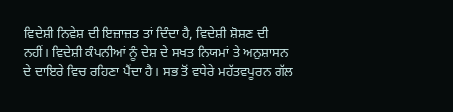ਵਿਦੇਸ਼ੀ ਨਿਵੇਸ਼ ਦੀ ਇਜ਼ਾਜ਼ਤ ਤਾਂ ਦਿੰਦਾ ਹੈ, ਵਿਦੇਸ਼ੀ ਸ਼ੋਸ਼ਣ ਦੀ ਨਹੀਂ। ਵਿਦੇਸ਼ੀ ਕੰਪਨੀਆਂ ਨੂੰ ਦੇਸ਼ ਦੇ ਸਖਤ ਨਿਯਮਾਂ ਤੇ ਅਨੁਸ਼ਾਸਨ ਦੇ ਦਾਇਰੇ ਵਿਚ ਰਹਿਣਾ ਪੈਂਦਾ ਹੈ। ਸਭ ਤੋਂ ਵਧੇਰੇ ਮਹੱਤਵਪੂਰਨ ਗੱਲ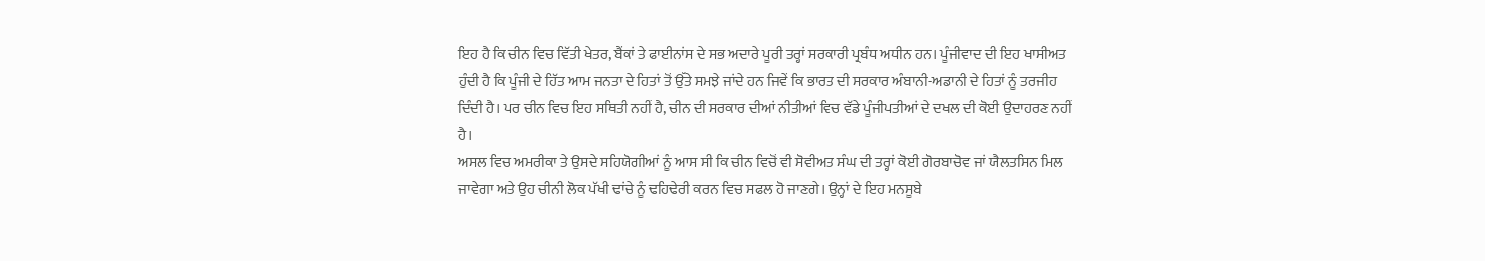ਇਹ ਹੈ ਕਿ ਚੀਨ ਵਿਚ ਵਿੱਤੀ ਖੇਤਰ, ਬੈਂਕਾਂ ਤੇ ਫਾਈਨਾਂਸ ਦੇ ਸਭ ਅਦਾਰੇ ਪੂਰੀ ਤਰ੍ਹਾਂ ਸਰਕਾਰੀ ਪ੍ਰਬੰਧ ਅਧੀਨ ਹਨ। ਪੂੰਜੀਵਾਦ ਦੀ ਇਹ ਖਾਸੀਅਤ ਹੁੰਦੀ ਹੈ ਕਿ ਪੂੰਜੀ ਦੇ ਹਿੱਤ ਆਮ ਜਨਤਾ ਦੇ ਹਿਤਾਂ ਤੋਂ ਉੱਤੇ ਸਮਝੇ ਜਾਂਦੇ ਹਨ ਜਿਵੇਂ ਕਿ ਭਾਰਤ ਦੀ ਸਰਕਾਰ ਅੰਬਾਨੀ-ਅਡਾਨੀ ਦੇ ਹਿਤਾਂ ਨੂੰ ਤਰਜੀਹ ਦਿੰਦੀ ਹੈ। ਪਰ ਚੀਨ ਵਿਚ ਇਹ ਸਥਿਤੀ ਨਹੀਂ ਹੈ, ਚੀਨ ਦੀ ਸਰਕਾਰ ਦੀਆਂ ਨੀਤੀਆਂ ਵਿਚ ਵੱਡੇ ਪੂੰਜੀਪਤੀਆਂ ਦੇ ਦਖਲ ਦੀ ਕੋਈ ਉਦਾਹਰਣ ਨਹੀਂ ਹੈ।
ਅਸਲ ਵਿਚ ਅਮਰੀਕਾ ਤੇ ਉਸਦੇ ਸਹਿਯੋਗੀਆਂ ਨੂੰ ਆਸ ਸੀ ਕਿ ਚੀਨ ਵਿਚੋਂ ਵੀ ਸੋਵੀਅਤ ਸੰਘ ਦੀ ਤਰ੍ਹਾਂ ਕੋਈ ਗੋਰਬਾਚੋਵ ਜਾਂ ਯੈਲਤਸਿਨ ਮਿਲ ਜਾਵੇਗਾ ਅਤੇ ਉਹ ਚੀਨੀ ਲੋਕ ਪੱਖੀ ਢਾਂਚੇ ਨੂੰ ਢਹਿਢੇਰੀ ਕਰਨ ਵਿਚ ਸਫਲ ਹੋ ਜਾਣਗੇ। ਉਨ੍ਹਾਂ ਦੇ ਇਹ ਮਨਸੂਬੇ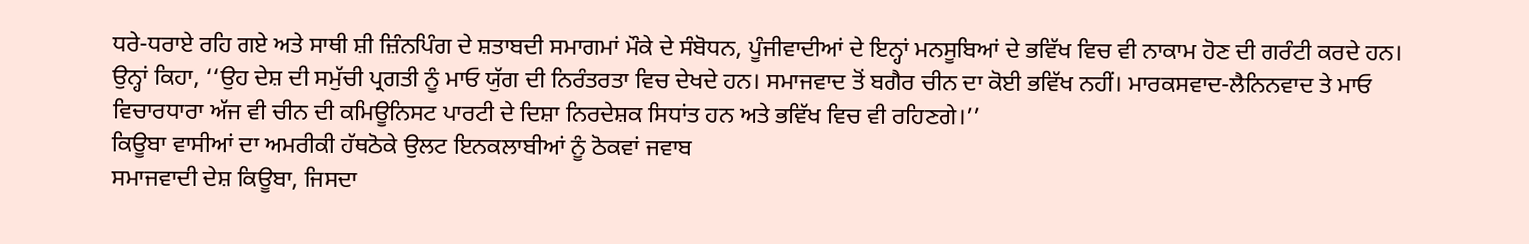ਧਰੇ-ਧਰਾਏ ਰਹਿ ਗਏ ਅਤੇ ਸਾਥੀ ਸ਼ੀ ਜ਼ਿੰਨਪਿੰਗ ਦੇ ਸ਼ਤਾਬਦੀ ਸਮਾਗਮਾਂ ਮੌਕੇ ਦੇ ਸੰਬੋਧਨ, ਪੂੰਜੀਵਾਦੀਆਂ ਦੇ ਇਨ੍ਹਾਂ ਮਨਸੂਬਿਆਂ ਦੇ ਭਵਿੱਖ ਵਿਚ ਵੀ ਨਾਕਾਮ ਹੋਣ ਦੀ ਗਰੰਟੀ ਕਰਦੇ ਹਨ। ਉਨ੍ਹਾਂ ਕਿਹਾ, ‘‘ਉਹ ਦੇਸ਼ ਦੀ ਸਮੁੱਚੀ ਪ੍ਰਗਤੀ ਨੂੰ ਮਾਓ ਯੁੱਗ ਦੀ ਨਿਰੰਤਰਤਾ ਵਿਚ ਦੇਖਦੇ ਹਨ। ਸਮਾਜਵਾਦ ਤੋਂ ਬਗੈਰ ਚੀਨ ਦਾ ਕੋਈ ਭਵਿੱਖ ਨਹੀਂ। ਮਾਰਕਸਵਾਦ-ਲੈਨਿਨਵਾਦ ਤੇ ਮਾਓ ਵਿਚਾਰਧਾਰਾ ਅੱਜ ਵੀ ਚੀਨ ਦੀ ਕਮਿਊਨਿਸਟ ਪਾਰਟੀ ਦੇ ਦਿਸ਼ਾ ਨਿਰਦੇਸ਼ਕ ਸਿਧਾਂਤ ਹਨ ਅਤੇ ਭਵਿੱਖ ਵਿਚ ਵੀ ਰਹਿਣਗੇ।’’
ਕਿਊਬਾ ਵਾਸੀਆਂ ਦਾ ਅਮਰੀਕੀ ਹੱਥਠੋਕੇ ਉਲਟ ਇਨਕਲਾਬੀਆਂ ਨੂੰ ਠੋਕਵਾਂ ਜਵਾਬ
ਸਮਾਜਵਾਦੀ ਦੇਸ਼ ਕਿਊਬਾ, ਜਿਸਦਾ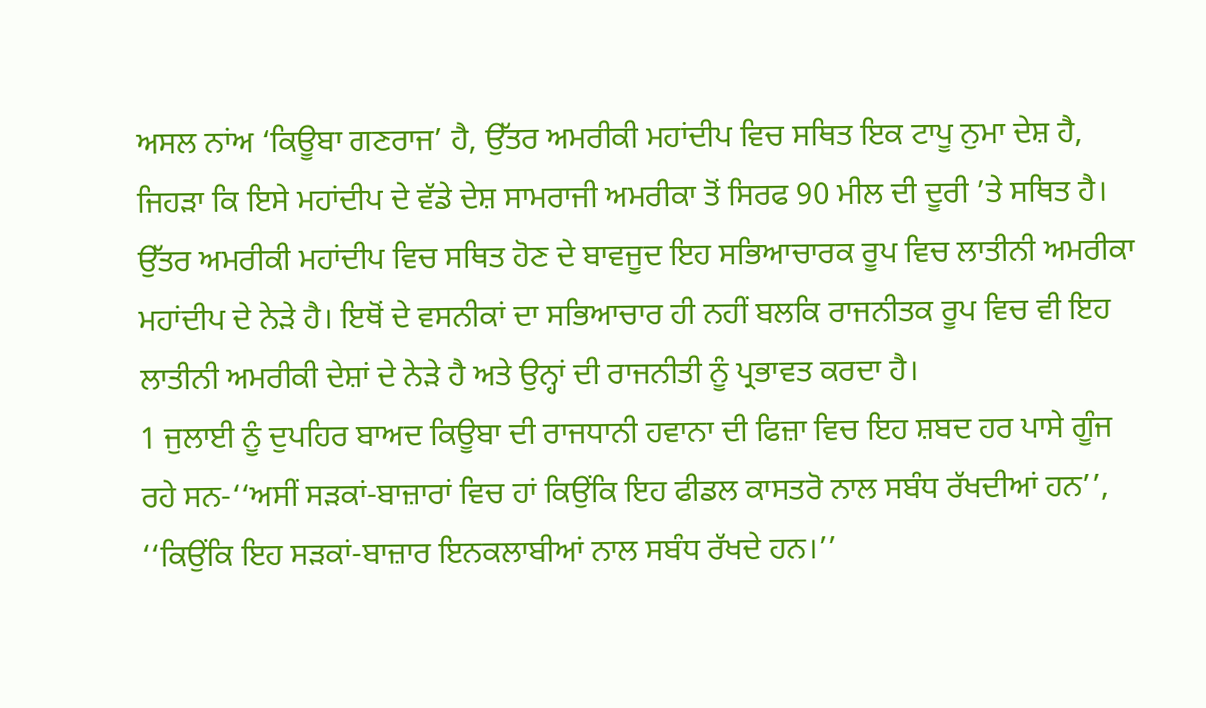ਅਸਲ ਨਾਂਅ ‘ਕਿਊਬਾ ਗਣਰਾਜ’ ਹੈ, ਉੱਤਰ ਅਮਰੀਕੀ ਮਹਾਂਦੀਪ ਵਿਚ ਸਥਿਤ ਇਕ ਟਾਪੂ ਨੁਮਾ ਦੇਸ਼ ਹੈ, ਜਿਹੜਾ ਕਿ ਇਸੇ ਮਹਾਂਦੀਪ ਦੇ ਵੱਡੇ ਦੇਸ਼ ਸਾਮਰਾਜੀ ਅਮਰੀਕਾ ਤੋਂ ਸਿਰਫ 90 ਮੀਲ ਦੀ ਦੂਰੀ ’ਤੇ ਸਥਿਤ ਹੈ। ਉੱਤਰ ਅਮਰੀਕੀ ਮਹਾਂਦੀਪ ਵਿਚ ਸਥਿਤ ਹੋਣ ਦੇ ਬਾਵਜੂਦ ਇਹ ਸਭਿਆਚਾਰਕ ਰੂਪ ਵਿਚ ਲਾਤੀਨੀ ਅਮਰੀਕਾ ਮਹਾਂਦੀਪ ਦੇ ਨੇੜੇ ਹੈ। ਇਥੋਂ ਦੇ ਵਸਨੀਕਾਂ ਦਾ ਸਭਿਆਚਾਰ ਹੀ ਨਹੀਂ ਬਲਕਿ ਰਾਜਨੀਤਕ ਰੂਪ ਵਿਚ ਵੀ ਇਹ ਲਾਤੀਨੀ ਅਮਰੀਕੀ ਦੇਸ਼ਾਂ ਦੇ ਨੇੜੇ ਹੈ ਅਤੇ ਉਨ੍ਹਾਂ ਦੀ ਰਾਜਨੀਤੀ ਨੂੰ ਪ੍ਰਭਾਵਤ ਕਰਦਾ ਹੈ।
1 ਜੁਲਾਈ ਨੂੰ ਦੁਪਹਿਰ ਬਾਅਦ ਕਿਊਬਾ ਦੀ ਰਾਜਧਾਨੀ ਹਵਾਨਾ ਦੀ ਫਿਜ਼ਾ ਵਿਚ ਇਹ ਸ਼ਬਦ ਹਰ ਪਾਸੇ ਗੂੰਜ ਰਹੇ ਸਨ-‘‘ਅਸੀਂ ਸੜਕਾਂ-ਬਾਜ਼ਾਰਾਂ ਵਿਚ ਹਾਂ ਕਿਉਂਕਿ ਇਹ ਫੀਡਲ ਕਾਸਤਰੋ ਨਾਲ ਸਬੰਧ ਰੱਖਦੀਆਂ ਹਨ’’, ‘‘ਕਿਉਂਕਿ ਇਹ ਸੜਕਾਂ-ਬਾਜ਼ਾਰ ਇਨਕਲਾਬੀਆਂ ਨਾਲ ਸਬੰਧ ਰੱਖਦੇ ਹਨ।’’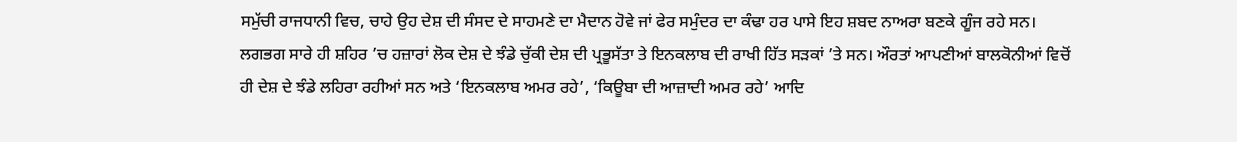ਸਮੁੱਚੀ ਰਾਜਧਾਨੀ ਵਿਚ, ਚਾਹੇ ਉਹ ਦੇਸ਼ ਦੀ ਸੰਸਦ ਦੇ ਸਾਹਮਣੇ ਦਾ ਮੈਦਾਨ ਹੋਵੇ ਜਾਂ ਫੇਰ ਸਮੁੰਦਰ ਦਾ ਕੰਢਾ ਹਰ ਪਾਸੇ ਇਹ ਸ਼ਬਦ ਨਾਅਰਾ ਬਣਕੇ ਗੂੰਜ ਰਹੇ ਸਨ। ਲਗਭਗ ਸਾਰੇ ਹੀ ਸ਼ਹਿਰ ’ਚ ਹਜ਼ਾਰਾਂ ਲੋਕ ਦੇਸ਼ ਦੇ ਝੰਡੇ ਚੁੱਕੀ ਦੇਸ਼ ਦੀ ਪ੍ਰਭੂਸੱਤਾ ਤੇ ਇਨਕਲਾਬ ਦੀ ਰਾਖੀ ਹਿੱਤ ਸੜਕਾਂ ’ਤੇ ਸਨ। ਔਰਤਾਂ ਆਪਣੀਆਂ ਬਾਲਕੋਨੀਆਂ ਵਿਚੋਂ ਹੀ ਦੇਸ਼ ਦੇ ਝੰਡੇ ਲਹਿਰਾ ਰਹੀਆਂ ਸਨ ਅਤੇ ‘ਇਨਕਲਾਬ ਅਮਰ ਰਹੇ’, ‘ਕਿਊਬਾ ਦੀ ਆਜ਼ਾਦੀ ਅਮਰ ਰਹੇ’ ਆਦਿ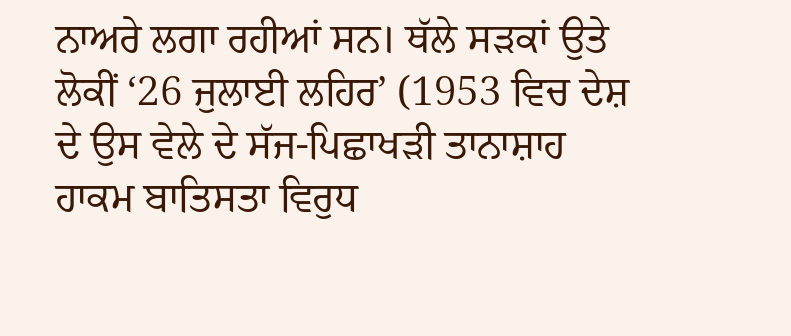ਨਾਅਰੇ ਲਗਾ ਰਹੀਆਂ ਸਨ। ਥੱਲੇ ਸੜਕਾਂ ਉਤੇ ਲੋਕੀਂ ‘26 ਜੁਲਾਈ ਲਹਿਰ’ (1953 ਵਿਚ ਦੇਸ਼ ਦੇ ਉਸ ਵੇਲੇ ਦੇ ਸੱਜ-ਪਿਛਾਖੜੀ ਤਾਨਾਸ਼ਾਹ ਹਾਕਮ ਬਾਤਿਸਤਾ ਵਿਰੁਧ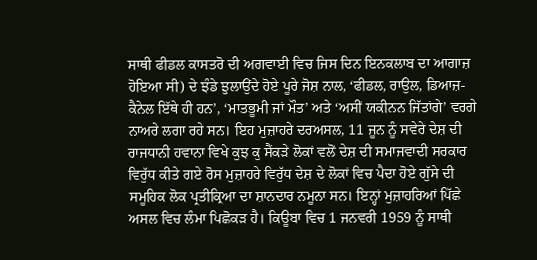ਸਾਥੀ ਫੀਡਲ ਕਾਸਤਰੋ ਦੀ ਅਗਵਾਈ ਵਿਚ ਜਿਸ ਦਿਨ ਇਨਕਲਾਬ ਦਾ ਆਗਾਜ਼ ਹੋਇਆ ਸੀ) ਦੇ ਝੰਡੇ ਝੁਲਾਉਂਦੇ ਹੋਏ ਪੂਰੇ ਜੋਸ਼ ਨਾਲ, ‘ਫੀਡਲ, ਰਾਉਲ, ਡਿਆਜ਼-ਕੈਨੇਲ ਇੱਥੇ ਹੀ ਹਨ’, ‘ਮਾਤਭੂਮੀ ਜਾਂ ਮੌਤ’ ਅਤੇ ‘ਅਸੀਂ ਯਕੀਨਨ ਜਿੱਤਾਂਗੇ’ ਵਰਗੇ ਨਾਅਰੇ ਲਗਾ ਰਹੇ ਸਨ। ਇਹ ਮੁਜ਼ਾਹਰੇ ਦਰਅਸਲ, 11 ਜੂਨ ਨੂੰ ਸਵੇਰੇ ਦੇਸ਼ ਦੀ ਰਾਜਧਾਨੀ ਹਵਾਨਾ ਵਿਖੇ ਕੁਝ ਕੁ ਸੈਂਕੜੇ ਲੋਕਾਂ ਵਲੋਂ ਦੇਸ਼ ਦੀ ਸਮਾਜਵਾਦੀ ਸਰਕਾਰ ਵਿਰੁੱਧ ਕੀਤੇ ਗਏ ਰੋਸ ਮੁਜ਼ਾਹਰੇ ਵਿਰੁੱਧ ਦੇਸ਼ ਦੇ ਲੋਕਾਂ ਵਿਚ ਪੈਦਾ ਹੋਏ ਗੁੱਸੇ ਦੀ ਸਮੂਹਿਕ ਲੋਕ ਪ੍ਰਤੀਕ੍ਰਿਆ ਦਾ ਸ਼ਾਨਦਾਰ ਨਮੂਨਾ ਸਨ। ਇਨ੍ਹਾਂ ਮੁਜ਼ਾਹਰਿਆਂ ਪਿੱਛੇ ਅਸਲ ਵਿਚ ਲੰਮਾ ਪਿਛੋਕੜ ਹੈ। ਕਿਊਬਾ ਵਿਚ 1 ਜਨਵਰੀ 1959 ਨੂੰ ਸਾਥੀ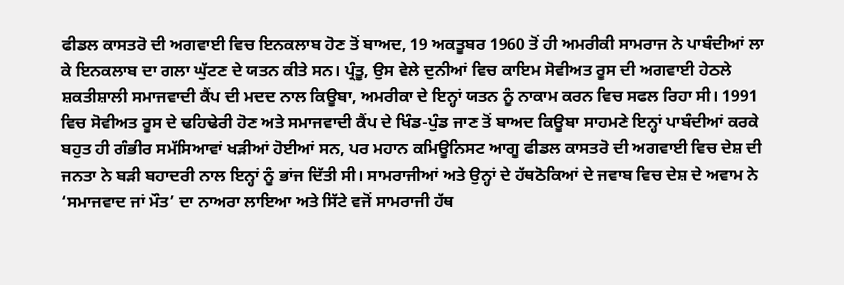ਫੀਡਲ ਕਾਸਤਰੋ ਦੀ ਅਗਵਾਈ ਵਿਚ ਇਨਕਲਾਬ ਹੋਣ ਤੋਂ ਬਾਅਦ, 19 ਅਕਤੂਬਰ 1960 ਤੋਂ ਹੀ ਅਮਰੀਕੀ ਸਾਮਰਾਜ ਨੇ ਪਾਬੰਦੀਆਂ ਲਾ ਕੇ ਇਨਕਲਾਬ ਦਾ ਗਲਾ ਘੁੱਟਣ ਦੇ ਯਤਨ ਕੀਤੇ ਸਨ। ਪ੍ਰੰਤੂ, ਉਸ ਵੇਲੇ ਦੁਨੀਆਂ ਵਿਚ ਕਾਇਮ ਸੋਵੀਅਤ ਰੂਸ ਦੀ ਅਗਵਾਈ ਹੇਠਲੇ ਸ਼ਕਤੀਸ਼ਾਲੀ ਸਮਾਜਵਾਦੀ ਕੈਂਪ ਦੀ ਮਦਦ ਨਾਲ ਕਿਊਬਾ, ਅਮਰੀਕਾ ਦੇ ਇਨ੍ਹਾਂ ਯਤਨ ਨੂੰ ਨਾਕਾਮ ਕਰਨ ਵਿਚ ਸਫਲ ਰਿਹਾ ਸੀ। 1991 ਵਿਚ ਸੋਵੀਅਤ ਰੂਸ ਦੇ ਢਹਿਢੇਰੀ ਹੋਣ ਅਤੇ ਸਮਾਜਵਾਦੀ ਕੈਂਪ ਦੇ ਖਿੰਡ-ਪੁੰਡ ਜਾਣ ਤੋਂ ਬਾਅਦ ਕਿਊਬਾ ਸਾਹਮਣੇ ਇਨ੍ਹਾਂ ਪਾਬੰਦੀਆਂ ਕਰਕੇ ਬਹੁਤ ਹੀ ਗੰਭੀਰ ਸਮੱਸਿਆਵਾਂ ਖੜੀਆਂ ਹੋਈਆਂ ਸਨ, ਪਰ ਮਹਾਨ ਕਮਿਊਨਿਸਟ ਆਗੂ ਫੀਡਲ ਕਾਸਤਰੋ ਦੀ ਅਗਵਾਈ ਵਿਚ ਦੇਸ਼ ਦੀ ਜਨਤਾ ਨੇ ਬੜੀ ਬਹਾਦਰੀ ਨਾਲ ਇਨ੍ਹਾਂ ਨੂੰ ਭਾਂਜ ਦਿੱਤੀ ਸੀ। ਸਾਮਰਾਜੀਆਂ ਅਤੇ ਉਨ੍ਹਾਂ ਦੇ ਹੱਥਠੋਕਿਆਂ ਦੇ ਜਵਾਬ ਵਿਚ ਦੇਸ਼ ਦੇ ਅਵਾਮ ਨੇ ‘ਸਮਾਜਵਾਦ ਜਾਂ ਮੌਤ’ ਦਾ ਨਾਅਰਾ ਲਾਇਆ ਅਤੇ ਸਿੱਟੇ ਵਜੋਂ ਸਾਮਰਾਜੀ ਹੱਥ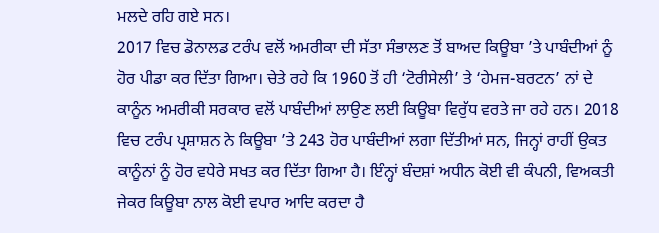ਮਲਦੇ ਰਹਿ ਗਏ ਸਨ।
2017 ਵਿਚ ਡੋਨਾਲਡ ਟਰੰਪ ਵਲੋਂ ਅਮਰੀਕਾ ਦੀ ਸੱਤਾ ਸੰਭਾਲਣ ਤੋਂ ਬਾਅਦ ਕਿਊਬਾ ’ਤੇ ਪਾਬੰਦੀਆਂ ਨੂੰ ਹੋਰ ਪੀਡਾ ਕਰ ਦਿੱਤਾ ਗਿਆ। ਚੇਤੇ ਰਹੇ ਕਿ 1960 ਤੋਂ ਹੀ ‘ਟੋਰੀਸੇਲੀ’ ਤੇ ‘ਹੇਮਜ-ਬਰਟਨ’ ਨਾਂ ਦੇ ਕਾਨੂੰਨ ਅਮਰੀਕੀ ਸਰਕਾਰ ਵਲੋਂ ਪਾਬੰਦੀਆਂ ਲਾਉਣ ਲਈ ਕਿਊਬਾ ਵਿਰੁੱਧ ਵਰਤੇ ਜਾ ਰਹੇ ਹਨ। 2018 ਵਿਚ ਟਰੰਪ ਪ੍ਰਸ਼ਾਸ਼ਨ ਨੇ ਕਿਊਬਾ ’ਤੇ 243 ਹੋਰ ਪਾਬੰਦੀਆਂ ਲਗਾ ਦਿੱਤੀਆਂ ਸਨ, ਜਿਨ੍ਹਾਂ ਰਾਹੀਂ ਉਕਤ ਕਾਨੂੰਨਾਂ ਨੂੰ ਹੋਰ ਵਧੇਰੇ ਸਖਤ ਕਰ ਦਿੱਤਾ ਗਿਆ ਹੈ। ਇੰਨ੍ਹਾਂ ਬੰਦਸ਼ਾਂ ਅਧੀਨ ਕੋਈ ਵੀ ਕੰਪਨੀ, ਵਿਅਕਤੀ ਜੇਕਰ ਕਿਊਬਾ ਨਾਲ ਕੋਈ ਵਪਾਰ ਆਦਿ ਕਰਦਾ ਹੈ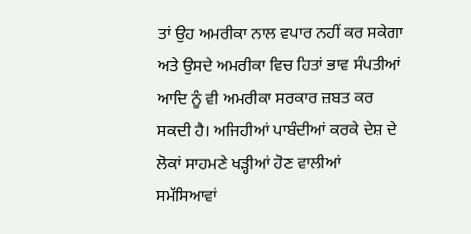ਤਾਂ ਉਹ ਅਮਰੀਕਾ ਨਾਲ ਵਪਾਰ ਨਹੀਂ ਕਰ ਸਕੇਗਾ ਅਤੇ ਉਸਦੇ ਅਮਰੀਕਾ ਵਿਚ ਹਿਤਾਂ ਭਾਵ ਸੰਪਤੀਆਂ ਆਦਿ ਨੂੰ ਵੀ ਅਮਰੀਕਾ ਸਰਕਾਰ ਜ਼ਬਤ ਕਰ ਸਕਦੀ ਹੈ। ਅਜਿਹੀਆਂ ਪਾਬੰਦੀਆਂ ਕਰਕੇ ਦੇਸ਼ ਦੇ ਲੋਕਾਂ ਸਾਹਮਣੇ ਖੜ੍ਹੀਆਂ ਹੋਣ ਵਾਲੀਆਂ ਸਮੱਸਿਆਵਾਂ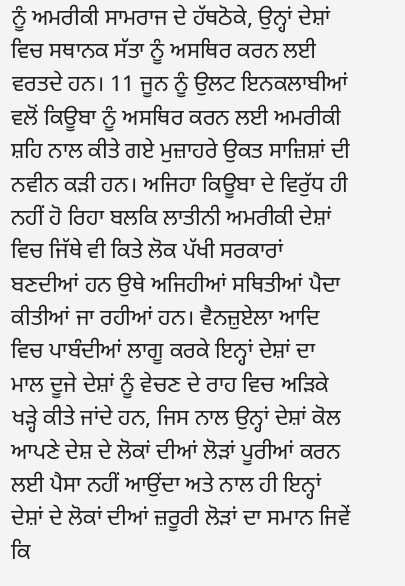ਨੂੰ ਅਮਰੀਕੀ ਸਾਮਰਾਜ ਦੇ ਹੱਥਠੋਕੇ, ਉਨ੍ਹਾਂ ਦੇਸ਼ਾਂ ਵਿਚ ਸਥਾਨਕ ਸੱਤਾ ਨੂੰ ਅਸਥਿਰ ਕਰਨ ਲਈ ਵਰਤਦੇ ਹਨ। 11 ਜੂਨ ਨੂੰ ਉਲਟ ਇਨਕਲਾਬੀਆਂ ਵਲੋਂ ਕਿਊਬਾ ਨੂੰ ਅਸਥਿਰ ਕਰਨ ਲਈ ਅਮਰੀਕੀ ਸ਼ਹਿ ਨਾਲ ਕੀਤੇ ਗਏ ਮੁਜ਼ਾਹਰੇ ਉਕਤ ਸਾਜ਼ਿਸ਼ਾਂ ਦੀ ਨਵੀਨ ਕੜੀ ਹਨ। ਅਜਿਹਾ ਕਿਊਬਾ ਦੇ ਵਿਰੁੱਧ ਹੀ ਨਹੀਂ ਹੋ ਰਿਹਾ ਬਲਕਿ ਲਾਤੀਨੀ ਅਮਰੀਕੀ ਦੇਸ਼ਾਂ ਵਿਚ ਜਿੱਥੇ ਵੀ ਕਿਤੇ ਲੋਕ ਪੱਖੀ ਸਰਕਾਰਾਂ ਬਣਦੀਆਂ ਹਨ ਉਥੇ ਅਜਿਹੀਆਂ ਸਥਿਤੀਆਂ ਪੈਦਾ ਕੀਤੀਆਂ ਜਾ ਰਹੀਆਂ ਹਨ। ਵੈਨਜ਼ੁਏਲਾ ਆਦਿ ਵਿਚ ਪਾਬੰਦੀਆਂ ਲਾਗੂ ਕਰਕੇ ਇਨ੍ਹਾਂ ਦੇਸ਼ਾਂ ਦਾ ਮਾਲ ਦੂਜੇ ਦੇਸ਼ਾਂ ਨੂੰ ਵੇਚਣ ਦੇ ਰਾਹ ਵਿਚ ਅੜਿਕੇ ਖੜ੍ਹੇ ਕੀਤੇ ਜਾਂਦੇ ਹਨ, ਜਿਸ ਨਾਲ ਉਨ੍ਹਾਂ ਦੇਸ਼ਾਂ ਕੋਲ ਆਪਣੇ ਦੇਸ਼ ਦੇ ਲੋਕਾਂ ਦੀਆਂ ਲੋੜਾਂ ਪੂਰੀਆਂ ਕਰਨ ਲਈ ਪੈਸਾ ਨਹੀਂ ਆਉਂਦਾ ਅਤੇ ਨਾਲ ਹੀ ਇਨ੍ਹਾਂ ਦੇਸ਼ਾਂ ਦੇ ਲੋਕਾਂ ਦੀਆਂ ਜ਼ਰੂਰੀ ਲੋੜਾਂ ਦਾ ਸਮਾਨ ਜਿਵੇਂ ਕਿ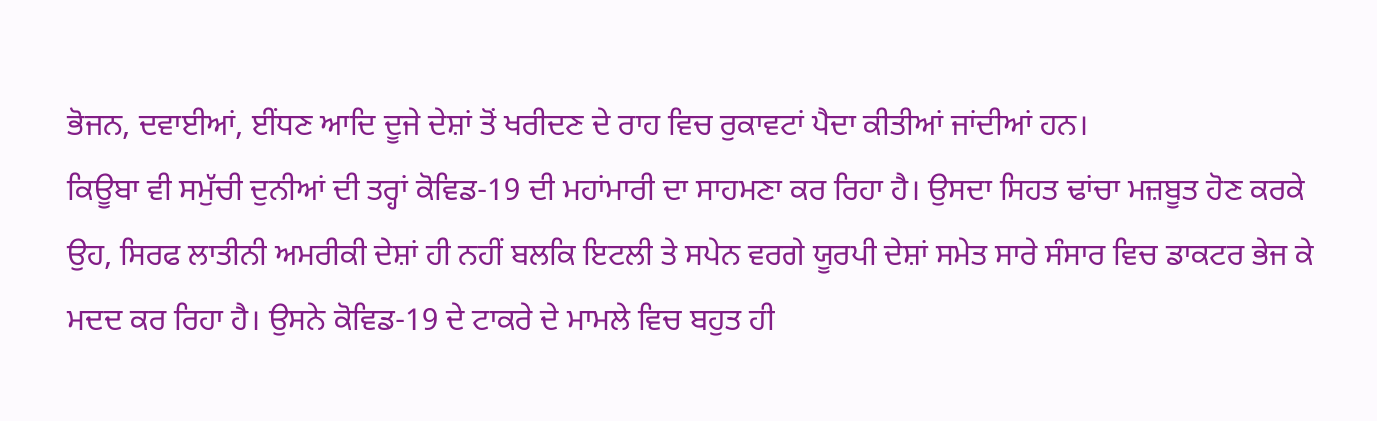ਭੋਜਨ, ਦਵਾਈਆਂ, ਈਂਧਣ ਆਦਿ ਦੂਜੇ ਦੇਸ਼ਾਂ ਤੋਂ ਖਰੀਦਣ ਦੇ ਰਾਹ ਵਿਚ ਰੁਕਾਵਟਾਂ ਪੈਦਾ ਕੀਤੀਆਂ ਜਾਂਦੀਆਂ ਹਨ।
ਕਿਊਬਾ ਵੀ ਸਮੁੱਚੀ ਦੁਨੀਆਂ ਦੀ ਤਰ੍ਹਾਂ ਕੋਵਿਡ-19 ਦੀ ਮਹਾਂਮਾਰੀ ਦਾ ਸਾਹਮਣਾ ਕਰ ਰਿਹਾ ਹੈ। ਉਸਦਾ ਸਿਹਤ ਢਾਂਚਾ ਮਜ਼ਬੂਤ ਹੋਣ ਕਰਕੇ ਉਹ, ਸਿਰਫ ਲਾਤੀਨੀ ਅਮਰੀਕੀ ਦੇਸ਼ਾਂ ਹੀ ਨਹੀਂ ਬਲਕਿ ਇਟਲੀ ਤੇ ਸਪੇਨ ਵਰਗੇ ਯੂਰਪੀ ਦੇਸ਼ਾਂ ਸਮੇਤ ਸਾਰੇ ਸੰਸਾਰ ਵਿਚ ਡਾਕਟਰ ਭੇਜ ਕੇ ਮਦਦ ਕਰ ਰਿਹਾ ਹੈ। ਉਸਨੇ ਕੋਵਿਡ-19 ਦੇ ਟਾਕਰੇ ਦੇ ਮਾਮਲੇ ਵਿਚ ਬਹੁਤ ਹੀ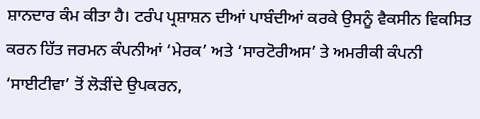ਸ਼ਾਨਦਾਰ ਕੰਮ ਕੀਤਾ ਹੈ। ਟਰੰਪ ਪ੍ਰਸ਼ਾਸ਼ਨ ਦੀਆਂ ਪਾਬੰਦੀਆਂ ਕਰਕੇ ਉਸਨੂੰ ਵੈਕਸੀਨ ਵਿਕਸਿਤ ਕਰਨ ਹਿੱਤ ਜਰਮਨ ਕੰਪਨੀਆਂ ‘ਮੇਰਕ’ ਅਤੇ ‘ਸਾਰਟੋਰੀਅਸ’ ਤੇ ਅਮਰੀਕੀ ਕੰਪਨੀ ‘ਸਾਈਟੀਵਾ’ ਤੋਂ ਲੋੜੀਂਦੇ ਉਪਕਰਨ,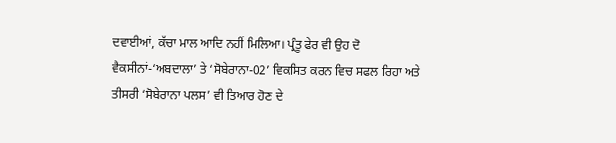ਦਵਾਈਆਂ, ਕੱਚਾ ਮਾਲ ਆਦਿ ਨਹੀਂ ਮਿਲਿਆ। ਪ੍ਰੰਤੂ ਫੇਰ ਵੀ ਉਹ ਦੋ ਵੈਕਸੀਨਾਂ-‘ਅਬਦਾਲਾ’ ਤੇ ‘ਸੋਬੇਰਾਨਾ-02’ ਵਿਕਸਿਤ ਕਰਨ ਵਿਚ ਸਫਲ ਰਿਹਾ ਅਤੇ ਤੀਸਰੀ ‘ਸੋਬੇਰਾਨਾ ਪਲਸ’ ਵੀ ਤਿਆਰ ਹੋਣ ਦੇ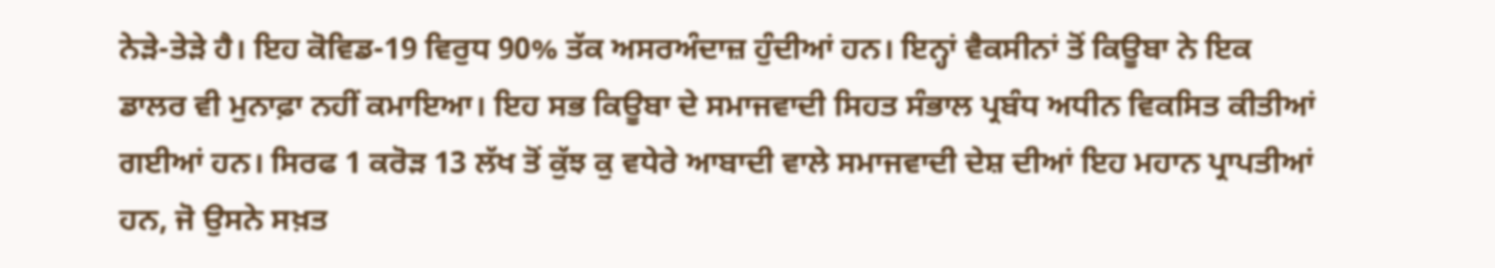ਨੇੜੇ-ਤੇੜੇ ਹੈ। ਇਹ ਕੋਵਿਡ-19 ਵਿਰੁਧ 90% ਤੱਕ ਅਸਰਅੰਦਾਜ਼ ਹੁੰਦੀਆਂ ਹਨ। ਇਨ੍ਹਾਂ ਵੈਕਸੀਨਾਂ ਤੋਂ ਕਿਊਬਾ ਨੇ ਇਕ ਡਾਲਰ ਵੀ ਮੁਨਾਫ਼ਾ ਨਹੀਂ ਕਮਾਇਆ। ਇਹ ਸਭ ਕਿਊਬਾ ਦੇ ਸਮਾਜਵਾਦੀ ਸਿਹਤ ਸੰਭਾਲ ਪ੍ਰਬੰਧ ਅਧੀਨ ਵਿਕਸਿਤ ਕੀਤੀਆਂ ਗਈਆਂ ਹਨ। ਸਿਰਫ 1 ਕਰੋੜ 13 ਲੱਖ ਤੋਂ ਕੁੱਝ ਕੁ ਵਧੇਰੇ ਆਬਾਦੀ ਵਾਲੇ ਸਮਾਜਵਾਦੀ ਦੇਸ਼ ਦੀਆਂ ਇਹ ਮਹਾਨ ਪ੍ਰਾਪਤੀਆਂ ਹਨ, ਜੋ ਉਸਨੇ ਸਖ਼ਤ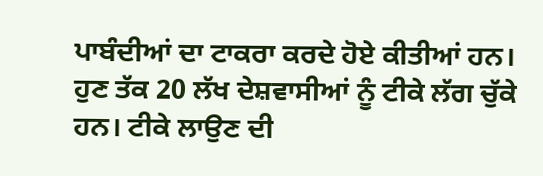ਪਾਬੰਦੀਆਂ ਦਾ ਟਾਕਰਾ ਕਰਦੇ ਹੋਏ ਕੀਤੀਆਂ ਹਨ। ਹੁਣ ਤੱਕ 20 ਲੱਖ ਦੇਸ਼ਵਾਸੀਆਂ ਨੂੰ ਟੀਕੇ ਲੱਗ ਚੁੱਕੇ ਹਨ। ਟੀਕੇ ਲਾਉਣ ਦੀ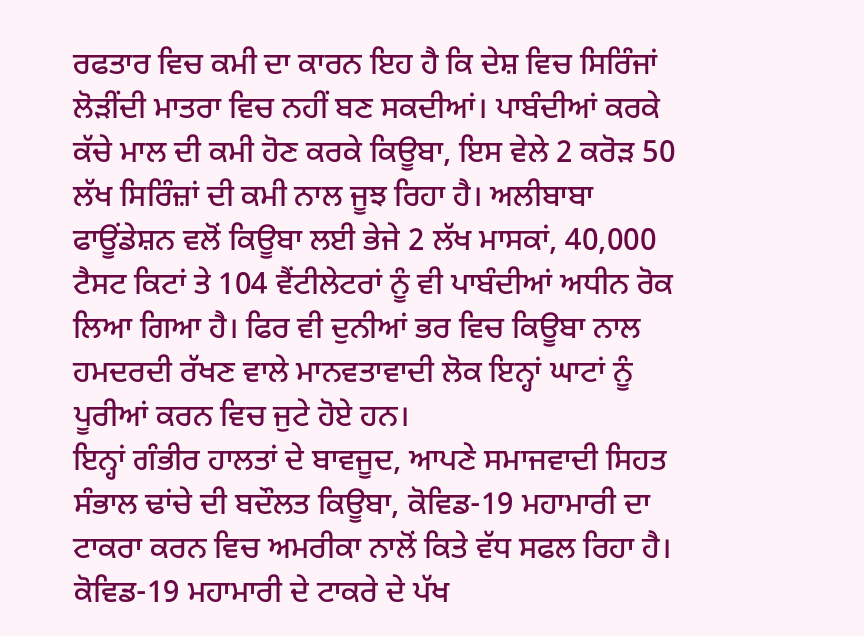ਰਫਤਾਰ ਵਿਚ ਕਮੀ ਦਾ ਕਾਰਨ ਇਹ ਹੈ ਕਿ ਦੇਸ਼ ਵਿਚ ਸਿਰਿੰਜਾਂ ਲੋੜੀਂਦੀ ਮਾਤਰਾ ਵਿਚ ਨਹੀਂ ਬਣ ਸਕਦੀਆਂ। ਪਾਬੰਦੀਆਂ ਕਰਕੇ ਕੱਚੇ ਮਾਲ ਦੀ ਕਮੀ ਹੋਣ ਕਰਕੇ ਕਿਊਬਾ, ਇਸ ਵੇਲੇ 2 ਕਰੋੜ 50 ਲੱਖ ਸਿਰਿੰਜ਼ਾਂ ਦੀ ਕਮੀ ਨਾਲ ਜੂਝ ਰਿਹਾ ਹੈ। ਅਲੀਬਾਬਾ ਫਾਊਂਡੇਸ਼ਨ ਵਲੋਂ ਕਿਊਬਾ ਲਈ ਭੇਜੇ 2 ਲੱਖ ਮਾਸਕਾਂ, 40,000 ਟੈਸਟ ਕਿਟਾਂ ਤੇ 104 ਵੈਂਟੀਲੇਟਰਾਂ ਨੂੰ ਵੀ ਪਾਬੰਦੀਆਂ ਅਧੀਨ ਰੋਕ ਲਿਆ ਗਿਆ ਹੈ। ਫਿਰ ਵੀ ਦੁਨੀਆਂ ਭਰ ਵਿਚ ਕਿਊਬਾ ਨਾਲ ਹਮਦਰਦੀ ਰੱਖਣ ਵਾਲੇ ਮਾਨਵਤਾਵਾਦੀ ਲੋਕ ਇਨ੍ਹਾਂ ਘਾਟਾਂ ਨੂੰ ਪੂਰੀਆਂ ਕਰਨ ਵਿਚ ਜੁਟੇ ਹੋਏ ਹਨ।
ਇਨ੍ਹਾਂ ਗੰਭੀਰ ਹਾਲਤਾਂ ਦੇ ਬਾਵਜੂਦ, ਆਪਣੇ ਸਮਾਜਵਾਦੀ ਸਿਹਤ ਸੰਭਾਲ ਢਾਂਚੇ ਦੀ ਬਦੌਲਤ ਕਿਊਬਾ, ਕੋਵਿਡ-19 ਮਹਾਮਾਰੀ ਦਾ ਟਾਕਰਾ ਕਰਨ ਵਿਚ ਅਮਰੀਕਾ ਨਾਲੋਂ ਕਿਤੇ ਵੱਧ ਸਫਲ ਰਿਹਾ ਹੈ। ਕੋਵਿਡ-19 ਮਹਾਮਾਰੀ ਦੇ ਟਾਕਰੇ ਦੇ ਪੱਖ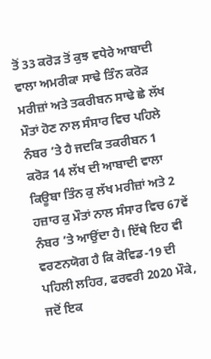ਤੋਂ 33 ਕਰੋੜ ਤੋਂ ਕੁਝ ਵਧੇਰੇ ਆਬਾਦੀ ਵਾਲਾ ਅਮਰੀਕਾ ਸਾਢੇ ਤਿੰਨ ਕਰੋੜ ਮਰੀਜ਼ਾਂ ਅਤੇ ਤਕਰੀਬਨ ਸਾਢੇ ਛੇ ਲੱਖ ਮੌਤਾਂ ਹੋਣ ਨਾਲ ਸੰਸਾਰ ਵਿਚ ਪਹਿਲੇ ਨੰਬਰ ’ਤੇ ਹੈ ਜਦਕਿ ਤਕਰੀਬਨ 1 ਕਰੋੜ 14 ਲੱਖ ਦੀ ਆਬਾਦੀ ਵਾਲਾ ਕਿਊਬਾ ਤਿੰਨ ਕੁ ਲੱਖ ਮਰੀਜ਼ਾਂ ਅਤੇ 2 ਹਜ਼ਾਰ ਕੁ ਮੌਤਾਂ ਨਾਲ ਸੰਸਾਰ ਵਿਚ 67ਵੇਂ ਨੰਬਰ ’ਤੇ ਆਉਂਦਾ ਹੈ। ਇੱਥੇ ਇਹ ਵੀ ਵਰਣਨਯੋਗ ਹੈ ਕਿ ਕੋਵਿਡ-19 ਦੀ ਪਹਿਲੀ ਲਹਿਰ, ਫਰਵਰੀ 2020 ਮੌਕੇ, ਜਦੋਂ ਇਕ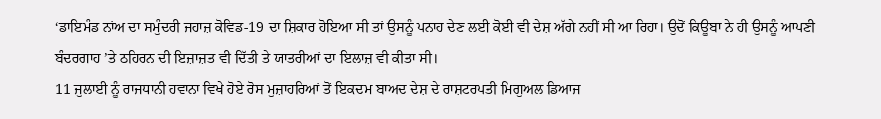‘ਡਾਇਮੰਡ ਨਾਂਅ ਦਾ ਸਮੁੰਦਰੀ ਜਹਾਜ਼ ਕੋਵਿਡ-19 ਦਾ ਸ਼ਿਕਾਰ ਹੋਇਆ ਸੀ ਤਾਂ ਉਸਨੂੰ ਪਨਾਹ ਦੇਣ ਲਈ ਕੋਈ ਵੀ ਦੇਸ਼ ਅੱਗੇ ਨਹੀਂ ਸੀ ਆ ਰਿਹਾ। ਉਦੋਂ ਕਿਊਬਾ ਨੇ ਹੀ ਉਸਨੂੰ ਆਪਣੀ ਬੰਦਰਗਾਹ ’ਤੇ ਠਹਿਰਨ ਦੀ ਇਜ਼ਾਜ਼ਤ ਵੀ ਦਿੱਤੀ ਤੇ ਯਾਤਰੀਆਂ ਦਾ ਇਲਾਜ਼ ਵੀ ਕੀਤਾ ਸੀ।
11 ਜੁਲਾਈ ਨੂੰ ਰਾਜਧਾਨੀ ਹਵਾਨਾ ਵਿਖੇ ਹੋਏ ਰੋਸ ਮੁਜ਼ਾਹਰਿਆਂ ਤੋਂ ਇਕਦਮ ਬਾਅਦ ਦੇਸ਼ ਦੇ ਰਾਸ਼ਟਰਪਤੀ ਮਿਗੁਅਲ ਡਿਆਜ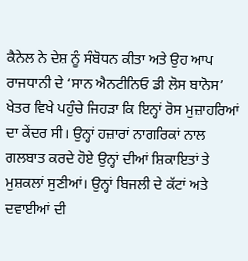ਕੈਨੇਲ ਨੇ ਦੇਸ਼ ਨੂੰ ਸੰਬੋਧਨ ਕੀਤਾ ਅਤੇ ਉਹ ਆਪ ਰਾਜਧਾਨੀ ਦੇ ‘ਸਾਨ ਐਨਟੀਨਿਓ ਡੀ ਲੋਸ ਬਾਨੋਸ’ ਖੇਤਰ ਵਿਖੇ ਪਹੁੰਚੇ ਜਿਹੜਾ ਕਿ ਇਨ੍ਹਾਂ ਰੋਸ ਮੁਜ਼ਾਹਰਿਆਂ ਦਾ ਕੇਂਦਰ ਸੀ। ਉਨ੍ਹਾਂ ਹਜ਼ਾਰਾਂ ਨਾਗਰਿਕਾਂ ਨਾਲ ਗਲਬਾਤ ਕਰਦੇ ਹੋਏ ਉਨ੍ਹਾਂ ਦੀਆਂ ਸ਼ਿਕਾਇਤਾਂ ਤੇ ਮੁਸ਼ਕਲਾਂ ਸੁਣੀਆਂ। ਉਨ੍ਹਾਂ ਬਿਜਲੀ ਦੇ ਕੱਟਾਂ ਅਤੇ ਦਵਾਈਆਂ ਦੀ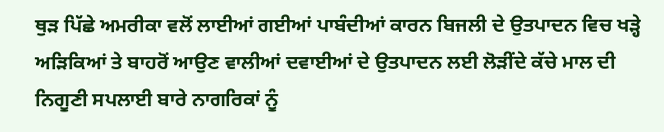ਥੁੜ ਪਿੱਛੇ ਅਮਰੀਕਾ ਵਲੋਂ ਲਾਈਆਂ ਗਈਆਂ ਪਾਬੰਦੀਆਂ ਕਾਰਨ ਬਿਜਲੀ ਦੇ ਉਤਪਾਦਨ ਵਿਚ ਖੜ੍ਹੇ ਅੜਿਕਿਆਂ ਤੇ ਬਾਹਰੋਂ ਆਉਣ ਵਾਲੀਆਂ ਦਵਾਈਆਂ ਦੇ ਉਤਪਾਦਨ ਲਈ ਲੋੜੀਂਦੇ ਕੱਚੇ ਮਾਲ ਦੀ ਨਿਗੂਣੀ ਸਪਲਾਈ ਬਾਰੇ ਨਾਗਰਿਕਾਂ ਨੂੰ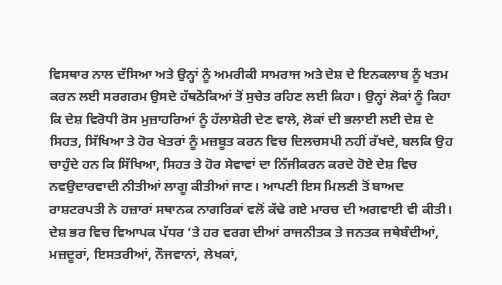ਵਿਸਥਾਰ ਨਾਲ ਦੱਸਿਆ ਅਤੇ ਉਨ੍ਹਾਂ ਨੂੰ ਅਮਰੀਕੀ ਸਾਮਰਾਜ ਅਤੇ ਦੇਸ਼ ਦੇ ਇਨਕਲਾਬ ਨੂੰ ਖਤਮ ਕਰਨ ਲਈ ਸਰਗਰਮ ਉਸਦੇ ਹੱਥਠੋਕਿਆਂ ਤੋਂ ਸੁਚੇਤ ਰਹਿਣ ਲਈ ਕਿਹਾ। ਉਨ੍ਹਾਂ ਲੋਕਾਂ ਨੂੰ ਕਿਹਾ ਕਿ ਦੇਸ਼ ਵਿਰੋਧੀ ਰੋਸ ਮੁਜ਼ਾਹਰਿਆਂ ਨੂੰ ਹੱਲਾਸ਼ੇਰੀ ਦੇਣ ਵਾਲੇ, ਲੋਕਾਂ ਦੀ ਭਲਾਈ ਲਈ ਦੇਸ਼ ਦੇ ਸਿਹਤ, ਸਿੱਖਿਆ ਤੇ ਹੋਰ ਖੇਤਰਾਂ ਨੂੰ ਮਜ਼ਬੂਤ ਕਰਨ ਵਿਚ ਦਿਲਚਸਪੀ ਨਹੀਂ ਰੱਖਦੇ, ਬਲਕਿ ਉਹ ਚਾਹੁੰਦੇ ਹਨ ਕਿ ਸਿੱਖਿਆ, ਸਿਹਤ ਤੇ ਹੋਰ ਸੇਵਾਵਾਂ ਦਾ ਨਿੱਜੀਕਰਨ ਕਰਦੇ ਹੋਏ ਦੇਸ਼ ਵਿਚ ਨਵਉਦਾਰਵਾਦੀ ਨੀਤੀਆਂ ਲਾਗੂ ਕੀਤੀਆਂ ਜਾਣ। ਆਪਣੀ ਇਸ ਮਿਲਣੀ ਤੋਂ ਬਾਅਦ ਰਾਸ਼ਟਰਪਤੀ ਨੇ ਹਜ਼ਾਰਾਂ ਸਥਾਨਕ ਨਾਗਰਿਕਾਂ ਵਲੋਂ ਕੱਢੇ ਗਏ ਮਾਰਚ ਦੀ ਅਗਵਾਈ ਵੀ ਕੀਤੀ।
ਦੇਸ਼ ਭਰ ਵਿਚ ਵਿਆਪਕ ਪੱਧਰ ’ਤੇ ਹਰ ਵਰਗ ਦੀਆਂ ਰਾਜਨੀਤਕ ਤੇ ਜਨਤਕ ਜਥੇਬੰਦੀਆਂ, ਮਜ਼ਦੂਰਾਂ, ਇਸਤਰੀਆਂ, ਨੌਜਵਾਨਾਂ, ਲੇਖਕਾਂ,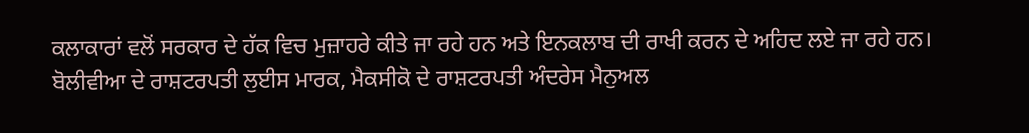ਕਲਾਕਾਰਾਂ ਵਲੋਂ ਸਰਕਾਰ ਦੇ ਹੱਕ ਵਿਚ ਮੁਜ਼ਾਹਰੇ ਕੀਤੇ ਜਾ ਰਹੇ ਹਨ ਅਤੇ ਇਨਕਲਾਬ ਦੀ ਰਾਖੀ ਕਰਨ ਦੇ ਅਹਿਦ ਲਏ ਜਾ ਰਹੇ ਹਨ।
ਬੋਲੀਵੀਆ ਦੇ ਰਾਸ਼ਟਰਪਤੀ ਲੁਈਸ ਮਾਰਕ, ਮੈਕਸੀਕੋ ਦੇ ਰਾਸ਼ਟਰਪਤੀ ਅੰਦਰੇਸ ਮੈਨੁਅਲ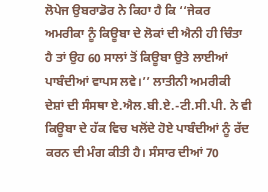ਲੋਪੇਜ ਉਬਰਾਡੋਰ ਨੇ ਕਿਹਾ ਹੈ ਕਿ ‘‘ਜੇਕਰ ਅਮਰੀਕਾ ਨੂੰ ਕਿਊਬਾ ਦੇ ਲੋਕਾਂ ਦੀ ਐਨੀ ਹੀ ਚਿੰਤਾ ਹੈ ਤਾਂ ਉਹ 60 ਸਾਲਾਂ ਤੋਂ ਕਿਊਬਾ ਉਤੇ ਲਾਈਆਂ ਪਾਬੰਦੀਆਂ ਵਾਪਸ ਲਵੇ।’’ ਲਾਤੀਨੀ ਅਮਰੀਕੀ ਦੇਸ਼ਾਂ ਦੀ ਸੰਸਥਾ ਏ.ਐਲ.ਬੀ.ਏ.-ਟੀ.ਸੀ.ਪੀ. ਨੇ ਵੀ ਕਿਊਬਾ ਦੇ ਹੱਕ ਵਿਚ ਖਲੋਂਦੇ ਹੋਏ ਪਾਬੰਦੀਆਂ ਨੂੰ ਰੱਦ ਕਰਨ ਦੀ ਮੰਗ ਕੀਤੀ ਹੈ। ਸੰਸਾਰ ਦੀਆਂ 70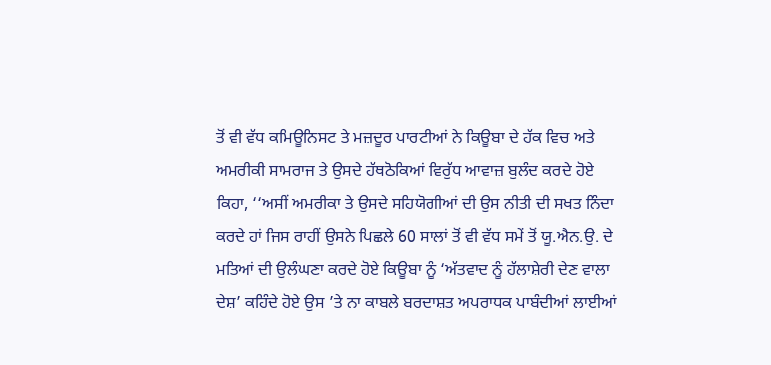ਤੋਂ ਵੀ ਵੱਧ ਕਮਿਊਨਿਸਟ ਤੇ ਮਜ਼ਦੂਰ ਪਾਰਟੀਆਂ ਨੇ ਕਿਊਬਾ ਦੇ ਹੱਕ ਵਿਚ ਅਤੇ ਅਮਰੀਕੀ ਸਾਮਰਾਜ ਤੇ ਉਸਦੇ ਹੱਥਠੋਕਿਆਂ ਵਿਰੁੱਧ ਆਵਾਜ਼ ਬੁਲੰਦ ਕਰਦੇ ਹੋਏ ਕਿਹਾ, ‘‘ਅਸੀਂ ਅਮਰੀਕਾ ਤੇ ਉਸਦੇ ਸਹਿਯੋਗੀਆਂ ਦੀ ਉਸ ਨੀਤੀ ਦੀ ਸਖਤ ਨਿੰਦਾ ਕਰਦੇ ਹਾਂ ਜਿਸ ਰਾਹੀਂ ਉਸਨੇ ਪਿਛਲੇ 60 ਸਾਲਾਂ ਤੋਂ ਵੀ ਵੱਧ ਸਮੇਂ ਤੋਂ ਯੂ.ਐਨ.ਉ. ਦੇ ਮਤਿਆਂ ਦੀ ਉਲੰਘਣਾ ਕਰਦੇ ਹੋਏ ਕਿਊਬਾ ਨੂੰ ‘ਅੱਤਵਾਦ ਨੂੰ ਹੱਲਾਸ਼ੇਰੀ ਦੇਣ ਵਾਲਾ ਦੇਸ਼’ ਕਹਿੰਦੇ ਹੋਏ ਉਸ ’ਤੇ ਨਾ ਕਾਬਲੇ ਬਰਦਾਸ਼ਤ ਅਪਰਾਧਕ ਪਾਬੰਦੀਆਂ ਲਾਈਆਂ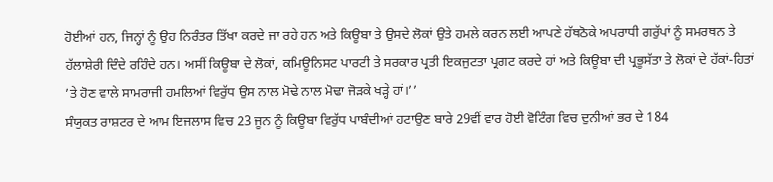ਹੋਈਆਂ ਹਨ, ਜਿਨ੍ਹਾਂ ਨੂੰ ਉਹ ਨਿਰੰਤਰ ਤਿੱਖਾ ਕਰਦੇ ਜਾ ਰਹੇ ਹਨ ਅਤੇ ਕਿਊਬਾ ਤੇ ਉਸਦੇ ਲੋਕਾਂ ਉਤੇ ਹਮਲੇ ਕਰਨ ਲਈ ਆਪਣੇ ਹੱਥਠੋਕੇ ਅਪਰਾਧੀ ਗਰੁੱਪਾਂ ਨੂੰ ਸਮਰਥਨ ਤੇ ਹੱਲਾਸ਼ੇਰੀ ਦਿੰਦੇ ਰਹਿੰਦੇ ਹਨ। ਅਸੀਂ ਕਿਊਬਾ ਦੇ ਲੋਕਾਂ, ਕਮਿਊਨਿਸਟ ਪਾਰਟੀ ਤੇ ਸਰਕਾਰ ਪ੍ਰਤੀ ਇਕਜੁਟਤਾ ਪ੍ਰਗਟ ਕਰਦੇ ਹਾਂ ਅਤੇ ਕਿਊਬਾ ਦੀ ਪ੍ਰਭੂਸੱਤਾ ਤੇ ਲੋਕਾਂ ਦੇ ਹੱਕਾਂ-ਹਿਤਾਂ ’ਤੇ ਹੋਣ ਵਾਲੇ ਸਾਮਰਾਜੀ ਹਮਲਿਆਂ ਵਿਰੁੱਧ ਉਸ ਨਾਲ ਮੋਢੇ ਨਾਲ ਮੋਢਾ ਜੋੜਕੇ ਖੜ੍ਹੇ ਹਾਂ।’’
ਸੰਯੁਕਤ ਰਾਸ਼ਟਰ ਦੇ ਆਮ ਇਜਲਾਸ ਵਿਚ 23 ਜੂਨ ਨੂੰ ਕਿਊਬਾ ਵਿਰੁੱਧ ਪਾਬੰਦੀਆਂ ਹਟਾਉਣ ਬਾਰੇ 29ਵੀਂ ਵਾਰ ਹੋਈ ਵੋਟਿੰਗ ਵਿਚ ਦੁਨੀਆਂ ਭਰ ਦੇ 184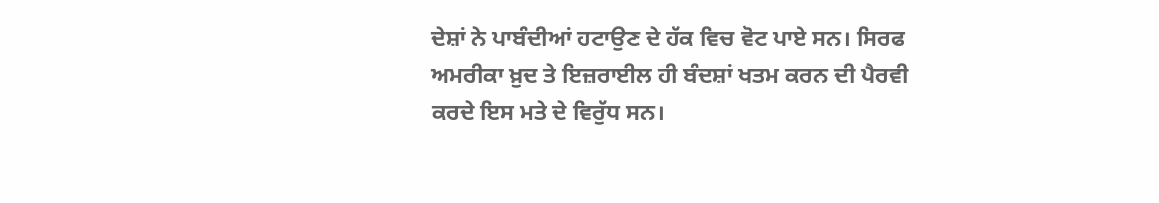ਦੇਸ਼ਾਂ ਨੇ ਪਾਬੰਦੀਆਂ ਹਟਾਉਣ ਦੇ ਹੱਕ ਵਿਚ ਵੋਟ ਪਾਏ ਸਨ। ਸਿਰਫ ਅਮਰੀਕਾ ਖ਼ੁਦ ਤੇ ਇਜ਼ਰਾਈਲ ਹੀ ਬੰਦਸ਼ਾਂ ਖਤਮ ਕਰਨ ਦੀ ਪੈਰਵੀ ਕਰਦੇ ਇਸ ਮਤੇ ਦੇ ਵਿਰੁੱਧ ਸਨ।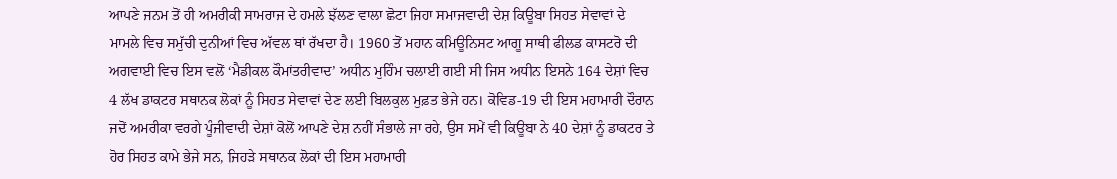ਆਪਣੇ ਜਨਮ ਤੋਂ ਹੀ ਅਮਰੀਕੀ ਸਾਮਰਾਜ ਦੇ ਹਮਲੇ ਝੱਲਣ ਵਾਲਾ ਛੋਟਾ ਜਿਹਾ ਸਮਾਜਵਾਦੀ ਦੇਸ਼ ਕਿਊਬਾ ਸਿਹਤ ਸੇਵਾਵਾਂ ਦੇ ਮਾਮਲੇ ਵਿਚ ਸਮੁੱਚੀ ਦੁਨੀਆਂ ਵਿਚ ਅੱਵਲ ਥਾਂ ਰੱਖਦਾ ਹੈ। 1960 ਤੋਂ ਮਹਾਨ ਕਮਿਊਨਿਸਟ ਆਗੂ ਸਾਥੀ ਫੀਲਡ ਕਾਸਟਰੋ ਦੀ ਅਗਵਾਈ ਵਿਚ ਇਸ ਵਲੋਂ ‘ਮੈਡੀਕਲ ਕੌਮਾਂਤਰੀਵਾਦ’ ਅਧੀਨ ਮੁਹਿੰਮ ਚਲਾਈ ਗਈ ਸੀ ਜਿਸ ਅਧੀਨ ਇਸਨੇ 164 ਦੇਸ਼ਾਂ ਵਿਚ 4 ਲੱਖ ਡਾਕਟਰ ਸਥਾਨਕ ਲੋਕਾਂ ਨੂੰ ਸਿਹਤ ਸੇਵਾਵਾਂ ਦੇਣ ਲਈ ਬਿਲਕੁਲ ਮੁਫ਼ਤ ਭੇਜੇ ਹਨ। ਕੋਵਿਡ-19 ਦੀ ਇਸ ਮਹਾਮਾਰੀ ਦੌਰਾਨ ਜਦੋਂ ਅਮਰੀਕਾ ਵਰਗੇ ਪੂੰਜੀਵਾਦੀ ਦੇਸ਼ਾਂ ਕੋਲੋਂ ਆਪਣੇ ਦੇਸ਼ ਨਹੀਂ ਸੰਭਾਲੇ ਜਾ ਰਹੇ, ਉਸ ਸਮੇਂ ਵੀ ਕਿਊਬਾ ਨੇ 40 ਦੇਸ਼ਾਂ ਨੂੰ ਡਾਕਟਰ ਤੇ ਹੋਰ ਸਿਹਤ ਕਾਮੇ ਭੇਜੇ ਸਨ, ਜਿਹੜੇ ਸਥਾਨਕ ਲੋਕਾਂ ਦੀ ਇਸ ਮਹਾਮਾਰੀ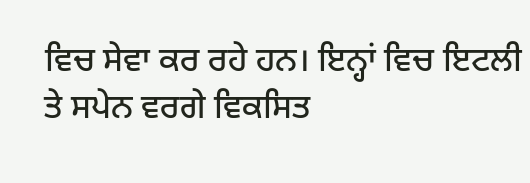ਵਿਚ ਸੇਵਾ ਕਰ ਰਹੇ ਹਨ। ਇਨ੍ਹਾਂ ਵਿਚ ਇਟਲੀ ਤੇ ਸਪੇਨ ਵਰਗੇ ਵਿਕਸਿਤ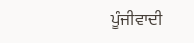ਪੂੰਜੀਵਾਦੀ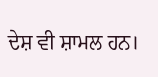ਦੇਸ਼ ਵੀ ਸ਼ਾਮਲ ਹਨ।